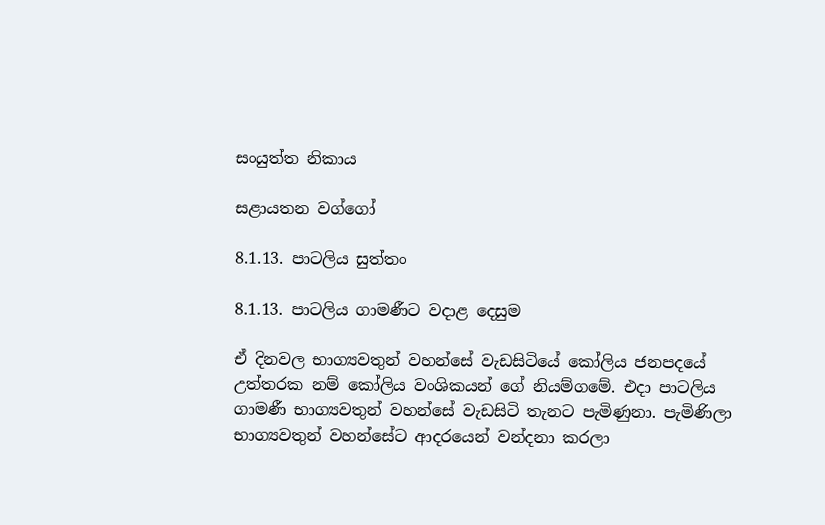සංයුත්ත නිකාය

සළායතන වග්ගෝ

8.1.13. පාටලිය සුත්තං

8.1.13. පාටලිය ගාමණීට වදාළ දෙසුම

ඒ දිනවල භාග්‍යවතුන් වහන්සේ වැඩසිටියේ කෝලිය ජනපදයේ උත්තරක නම් කෝලිය වංශිකයන් ගේ නියම්ගමේ. එදා පාටලිය ගාමණී භාග්‍යවතුන් වහන්සේ වැඩසිටි තැනට පැමිණුනා. පැමිණිලා භාග්‍යවතුන් වහන්සේට ආදරයෙන් වන්දනා කරලා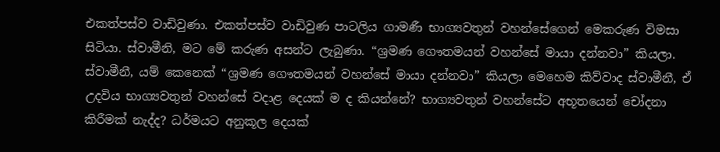එකත්පස්ව වාඩිවුණා. එකත්පස්ව වාඩිවුණ පාටලිය ගාමණී භාග්‍යවතුන් වහන්සේගෙන් මෙකරුණ විමසා සිටියා. ස්වාමීනි, මට මේ කරුණ අසන්ට ලැබුණා. “ශ්‍රමණ ගෞතමයන් වහන්සේ මායා දන්නවා” කියලා. ස්වාමීනී, යම් කෙනෙක් “ශ්‍රමණ ගෞතමයන් වහන්සේ මායා දන්නවා” කියලා මෙහෙම කිව්වාද ස්වාමීනී, ඒ උදවිය භාග්‍යවතුන් වහන්සේ වදාළ දෙයක් ම ද කියන්නේ? භාග්‍යවතුන් වහන්සේට අභූතයෙන් චෝදනා කිරීමක් නැද්ද? ධර්මයට අනුකූල දෙයක්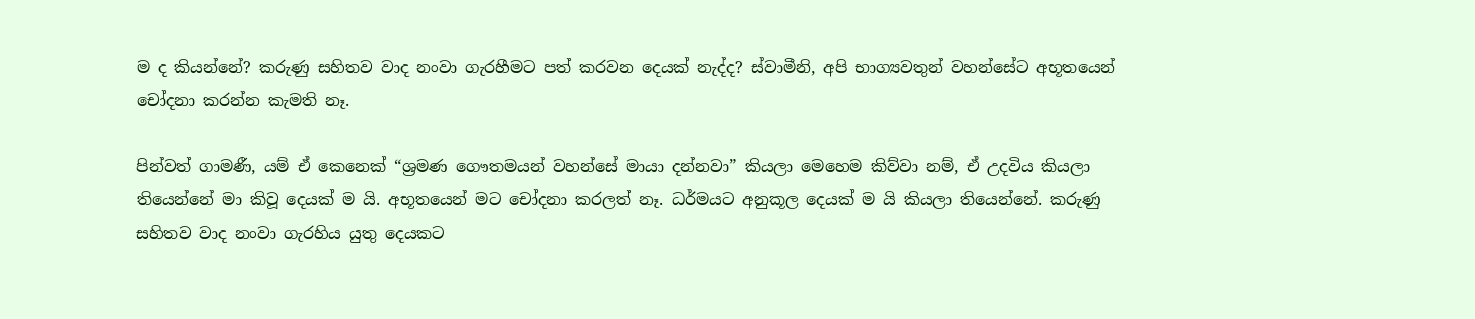ම ද කියන්නේ? කරුණු සහිතව වාද නංවා ගැරහීමට පත් කරවන දෙයක් නැද්ද? ස්වාමීනි, අපි භාග්‍යවතුන් වහන්සේට අභූතයෙන් චෝදනා කරන්න කැමති නෑ.

පින්වත් ගාමණී, යම් ඒ කෙනෙක් “ශ්‍රමණ ගෞතමයන් වහන්සේ මායා දන්නවා” කියලා මෙහෙම කිව්වා නම්, ඒ උදවිය කියලා තියෙන්නේ මා කිවූ දෙයක් ම යි. අභූතයෙන් මට චෝදනා කරලත් නෑ. ධර්මයට අනුකූල දෙයක් ම යි කියලා තියෙන්නේ. කරුණු සහිතව වාද නංවා ගැරහිය යුතු දෙයකට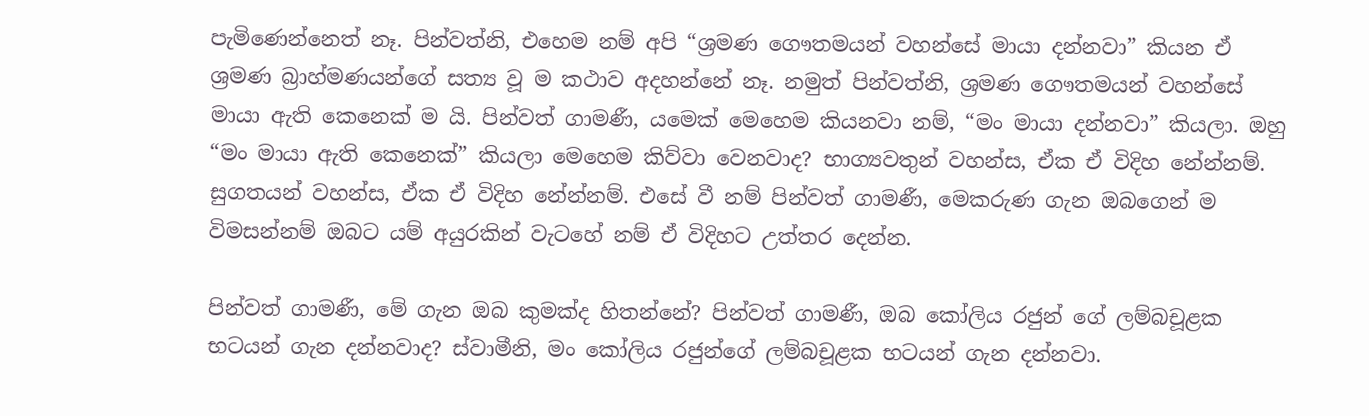පැමිණෙන්නෙත් නෑ. පින්වත්නි, එහෙම නම් අපි “ශ්‍රමණ ගෞතමයන් වහන්සේ මායා දන්නවා” කියන ඒ ශ්‍රමණ බ්‍රාහ්මණයන්ගේ සත්‍ය වූ ම කථාව අදහන්නේ නෑ. නමුත් පින්වත්නි, ශ්‍රමණ ගෞතමයන් වහන්සේ මායා ඇති කෙනෙක් ම යි. පින්වත් ගාමණී, යමෙක් මෙහෙම කියනවා නම්, “මං මායා දන්නවා” කියලා. ඔහු “මං මායා ඇති කෙනෙක්” කියලා මෙහෙම කිව්වා වෙනවාද? භාග්‍යවතුන් වහන්ස, ඒක ඒ විදිහ නේන්නම්. සුගතයන් වහන්ස, ඒක ඒ විදිහ නේන්නම්. එසේ වී නම් පින්වත් ගාමණී, මෙකරුණ ගැන ඔබගෙන් ම විමසන්නම් ඔබට යම් අයුරකින් වැටහේ නම් ඒ විදිහට උත්තර දෙන්න.

පින්වත් ගාමණී, මේ ගැන ඔබ කුමක්ද හිතන්නේ? පින්වත් ගාමණී, ඔබ කෝලිය රජුන් ගේ ලම්බචූළක භටයන් ගැන දන්නවාද? ස්වාමීනි, මං කෝලිය රජුන්ගේ ලම්බචූළක භටයන් ගැන දන්නවා.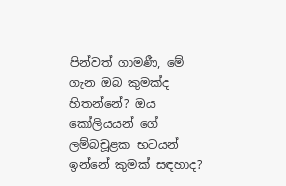පින්වත් ගාමණී, මේ ගැන ඔබ කුමක්ද හිතන්නේ? ඔය කෝලියයන් ගේ ලම්බචූළක භටයන් ඉන්නේ කුමක් සඳහාද?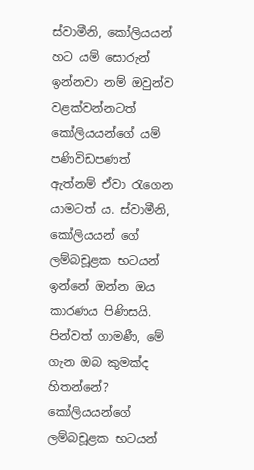ස්වාමීනි, කෝලියයන් හට යම් සොරුන් ඉන්නවා නම් ඔවුන්ව වළක්වන්නටත් කෝලියයන්ගේ යම් පණිවිඩපණත් ඇත්නම් ඒවා රැගෙන යාමටත් ය. ස්වාමීනි, කෝලියයන් ගේ ලම්බචූළක භටයන් ඉන්නේ ඔන්න ඔය කාරණය පිණිසයි. පින්වත් ගාමණී, මේ ගැන ඔබ කුමක්ද හිතන්නේ? කෝලියයන්ගේ ලම්බචූළක භටයන්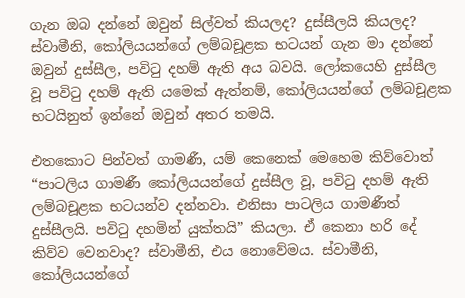ගැන ඔබ දන්නේ ඔවුන් සිල්වත් කියලද? දුස්සීලයි කියලද? ස්වාමීනි, කෝලියයන්ගේ ලම්බචූළක භටයන් ගැන මා දන්නේ ඔවුන් දුස්සීල, පවිටු දහම් ඇති අය බවයි. ලෝකයෙහි දුස්සීල වූ පවිටු දහම් ඇති යමෙක් ඇත්නම්, කෝලියයන්ගේ ලම්බචූළක භටයිනුත් ඉන්නේ ඔවුන් අතර තමයි.

එතකොට පින්වත් ගාමණී, යම් කෙනෙක් මෙහෙම කිව්වොත් “පාටලිය ගාමණී කෝලියයන්ගේ දුස්සීල වූ, පවිටු දහම් ඇති ලම්බචූළක භටයන්ව දන්නවා. එනිසා පාටලිය ගාමණීත් දුස්සීලයි. පවිටු දහමින් යුක්තයි” කියලා. ඒ කෙනා හරි දේ කිව්ව වෙනවාද? ස්වාමීනි, එය නොවේමය. ස්වාමීනි, කෝලියයන්ගේ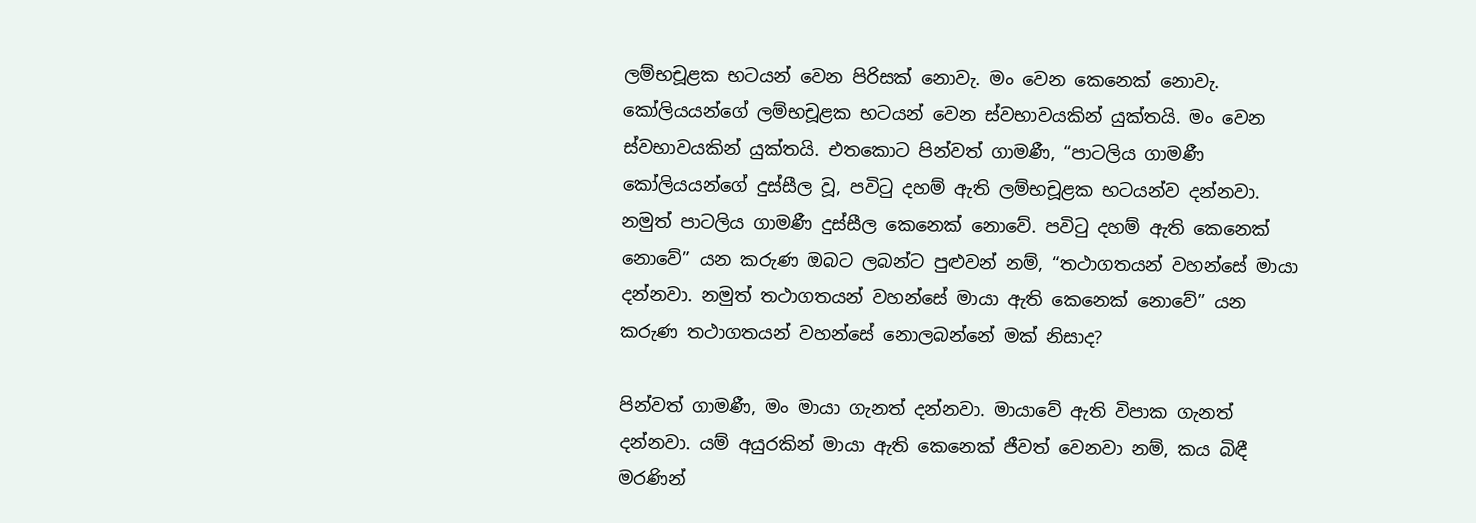ලම්භචූළක භටයන් වෙන පිරිසක් නොවැ. මං වෙන කෙනෙක් නොවැ. කෝලියයන්ගේ ලම්භචූළක භටයන් වෙන ස්වභාවයකින් යුක්තයි. මං වෙන ස්වභාවයකින් යුක්තයි. එතකොට පින්වත් ගාමණී, “පාටලිය ගාමණී කෝලියයන්ගේ දුස්සීල වූ, පවිටු දහම් ඇති ලම්භචූළක භටයන්ව දන්නවා. නමුත් පාටලිය ගාමණී දුස්සීල කෙනෙක් නොවේ. පවිටු දහම් ඇති කෙනෙක් නොවේ” යන කරුණ ඔබට ලබන්ට පුළුවන් නම්, “තථාගතයන් වහන්සේ මායා දන්නවා. නමුත් තථාගතයන් වහන්සේ මායා ඇති කෙනෙක් නොවේ” යන කරුණ තථාගතයන් වහන්සේ නොලබන්නේ මක් නිසාද?

පින්වත් ගාමණී, මං මායා ගැනත් දන්නවා. මායාවේ ඇති විපාක ගැනත් දන්නවා. යම් අයුරකින් මායා ඇති කෙනෙක් ජීවත් වෙනවා නම්, කය බිඳී මරණින්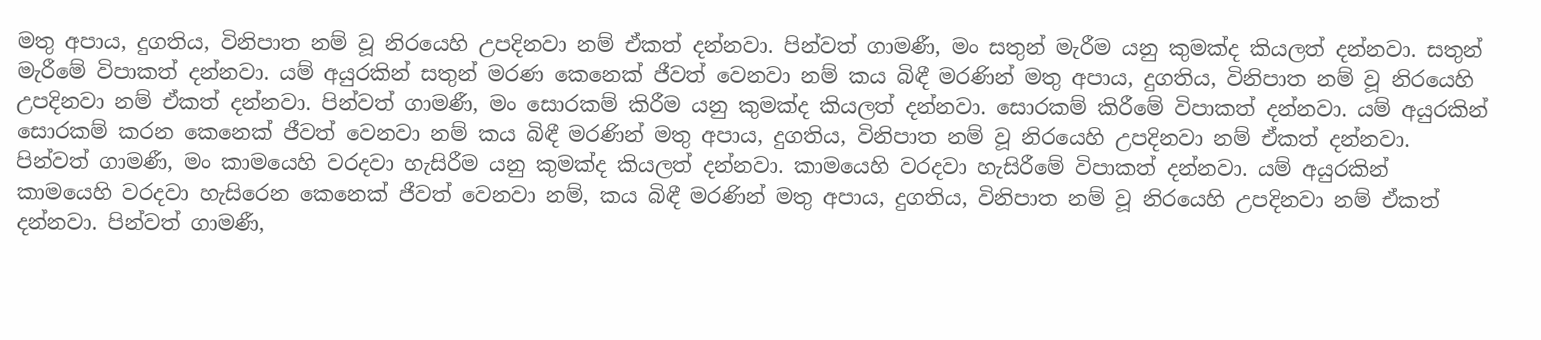මතු අපාය, දුගතිය, විනිපාත නම් වූ නිරයෙහි උපදිනවා නම් ඒකත් දන්නවා. පින්වත් ගාමණී, මං සතුන් මැරීම යනු කුමක්ද කියලත් දන්නවා. සතුන් මැරීමේ විපාකත් දන්නවා. යම් අයුරකින් සතුන් මරණ කෙනෙක් ජීවත් වෙනවා නම් කය බිඳී මරණින් මතු අපාය, දුගතිය, විනිපාත නම් වූ නිරයෙහි උපදිනවා නම් ඒකත් දන්නවා. පින්වත් ගාමණී, මං සොරකම් කිරීම යනු කුමක්ද කියලත් දන්නවා. සොරකම් කිරීමේ විපාකත් දන්නවා. යම් අයුරකින් සොරකම් කරන කෙනෙක් ජීවත් වෙනවා නම් කය බිඳී මරණින් මතු අපාය, දුගතිය, විනිපාත නම් වූ නිරයෙහි උපදිනවා නම් ඒකත් දන්නවා. පින්වත් ගාමණී, මං කාමයෙහි වරදවා හැසිරීම යනු කුමක්ද කියලත් දන්නවා. කාමයෙහි වරදවා හැසිරීමේ විපාකත් දන්නවා. යම් අයුරකින් කාමයෙහි වරදවා හැසිරෙන කෙනෙක් ජීවත් වෙනවා නම්, කය බිඳී මරණින් මතු අපාය, දුගතිය, විනිපාත නම් වූ නිරයෙහි උපදිනවා නම් ඒකත් දන්නවා. පින්වත් ගාමණී,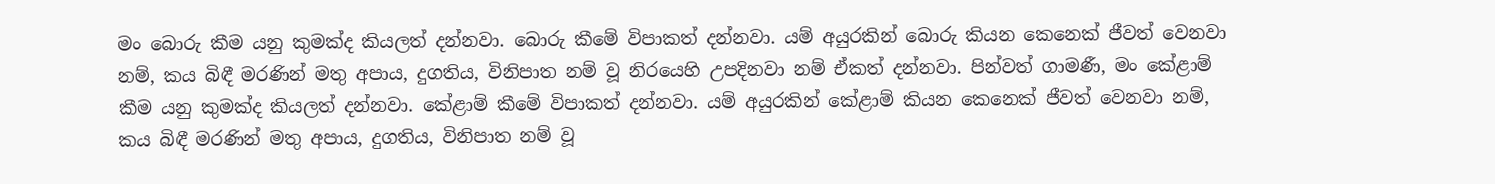මං බොරු කීම යනු කුමක්ද කියලත් දන්නවා. බොරු කීමේ විපාකත් දන්නවා. යම් අයුරකින් බොරු කියන කෙනෙක් ජීවත් වෙනවා නම්, කය බිඳී මරණින් මතු අපාය, දුගතිය, විනිපාත නම් වූ නිරයෙහි උපදිනවා නම් ඒකත් දන්නවා. පින්වත් ගාමණී, මං කේළාම් කීම යනු කුමක්ද කියලත් දන්නවා. කේළාම් කීමේ විපාකත් දන්නවා. යම් අයුරකින් කේළාම් කියන කෙනෙක් ජීවත් වෙනවා නම්, කය බිඳී මරණින් මතු අපාය, දුගතිය, විනිපාත නම් වූ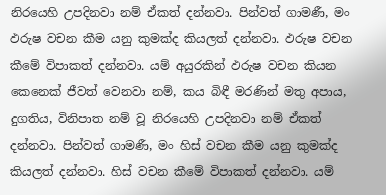නිරයෙහි උපදිනවා නම් ඒකත් දන්නවා. පින්වත් ගාමණී, මං ඵරුෂ වචන කීම යනු කුමක්ද කියලත් දන්නවා. ඵරුෂ වචන කීමේ විපාකත් දන්නවා. යම් අයුරකින් ඵරුෂ වචන කියන කෙනෙක් ජීවත් වෙනවා නම්, කය බිඳී මරණින් මතු අපාය, දුගතිය, විනිපාත නම් වූ නිරයෙහි උපදිනවා නම් ඒකත් දන්නවා. පින්වත් ගාමණී, මං හිස් වචන කීම යනු කුමක්ද කියලත් දන්නවා. හිස් වචන කීමේ විපාකත් දන්නවා. යම්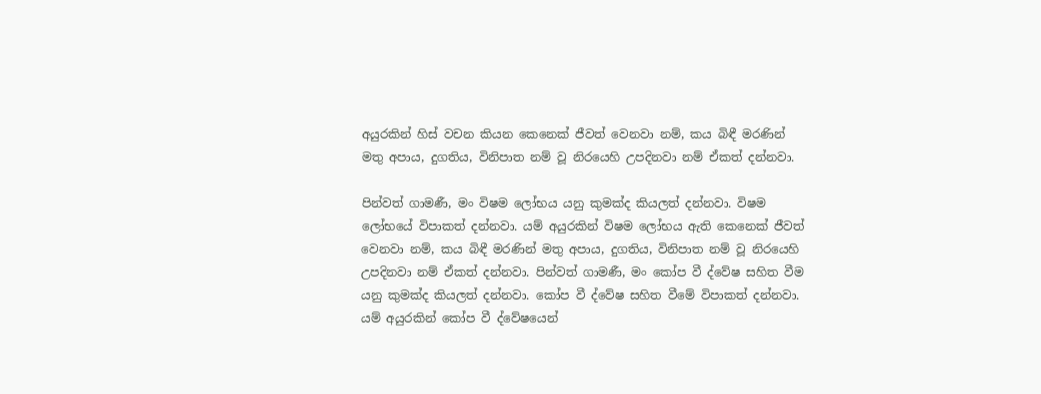අයුරකින් හිස් වචන කියන කෙනෙක් ජීවත් වෙනවා නම්, කය බිඳී මරණින් මතු අපාය, දුගතිය, විනිපාත නම් වූ නිරයෙහි උපදිනවා නම් ඒකත් දන්නවා.

පින්වත් ගාමණී, මං විෂම ලෝභය යනු කුමක්ද කියලත් දන්නවා. විෂම ලෝභයේ විපාකත් දන්නවා. යම් අයුරකින් විෂම ලෝභය ඇති කෙනෙක් ජීවත් වෙනවා නම්, කය බිඳී මරණින් මතු අපාය, දුගතිය, විනිපාත නම් වූ නිරයෙහි උපදිනවා නම් ඒකත් දන්නවා. පින්වත් ගාමණී, මං කෝප වී ද්වේෂ සහිත වීම යනු කුමක්ද කියලත් දන්නවා. කෝප වී ද්වේෂ සහිත වීමේ විපාකත් දන්නවා. යම් අයුරකින් කෝප වී ද්වේෂයෙන්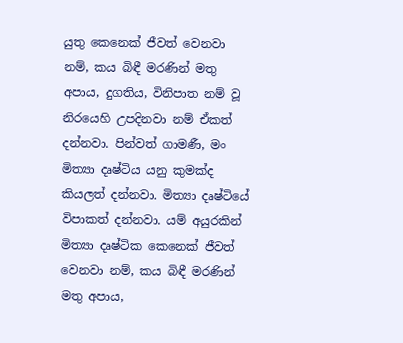යුතු කෙනෙක් ජීවත් වෙනවා නම්, කය බිඳී මරණින් මතු අපාය, දුගතිය, විනිපාත නම් වූ නිරයෙහි උපදිනවා නම් ඒකත් දන්නවා. පින්වත් ගාමණී, මං මිත්‍යා දෘෂ්ටිය යනු කුමක්ද කියලත් දන්නවා. මිත්‍යා දෘෂ්ටියේ විපාකත් දන්නවා. යම් අයුරකින් මිත්‍යා දෘෂ්ටික කෙනෙක් ජීවත් වෙනවා නම්, කය බිඳී මරණින් මතු අපාය,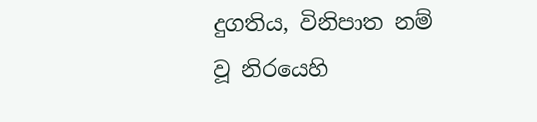දුගතිය, විනිපාත නම් වූ නිරයෙහි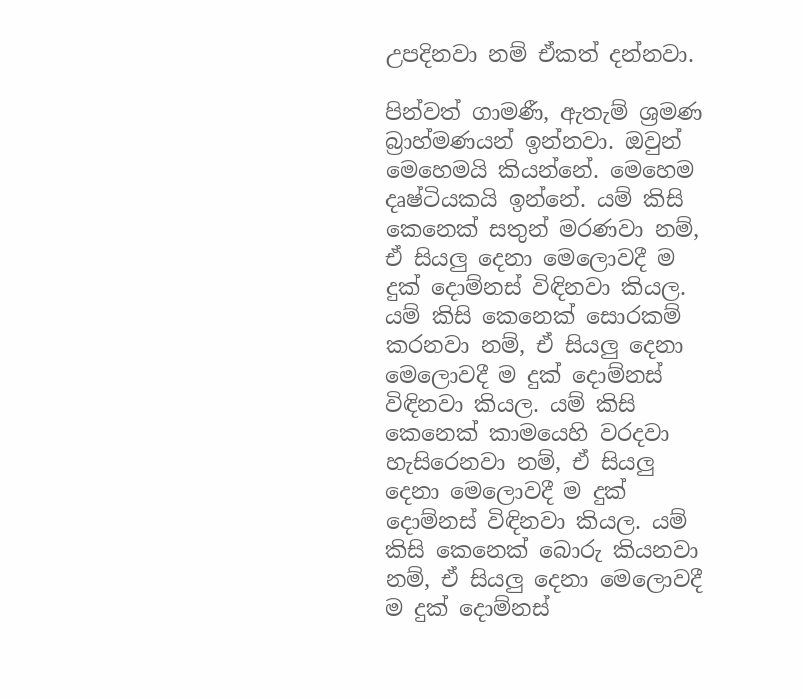උපදිනවා නම් ඒකත් දන්නවා.

පින්වත් ගාමණී, ඇතැම් ශ්‍රමණ බ්‍රාහ්මණයන් ඉන්නවා. ඔවුන් මෙහෙමයි කියන්නේ. මෙහෙම දෘෂ්ටියකයි ඉන්නේ. යම් කිසි කෙනෙක් සතුන් මරණවා නම්, ඒ සියලු දෙනා මෙලොවදී ම දුක් දොම්නස් විඳිනවා කියල. යම් කිසි කෙනෙක් සොරකම් කරනවා නම්, ඒ සියලු දෙනා මෙලොවදී ම දුක් දොම්නස් විඳිනවා කියල. යම් කිසි කෙනෙක් කාමයෙහි වරදවා හැසිරෙනවා නම්, ඒ සියලු දෙනා මෙලොවදී ම දුක් දොම්නස් විඳිනවා කියල. යම් කිසි කෙනෙක් බොරු කියනවා නම්, ඒ සියලු දෙනා මෙලොවදී ම දුක් දොම්නස්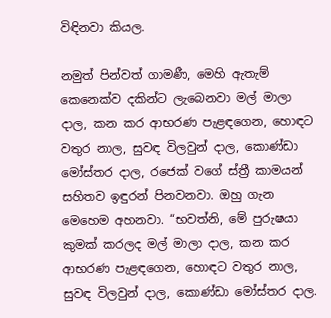විඳිනවා කියල.

නමුත් පින්වත් ගාමණී, මෙහි ඇතැම් කෙනෙක්ව දකින්ට ලැබෙනවා මල් මාලා දාල, කන කර ආභරණ පැළඳගෙන, හොඳට වතුර නාල, සුවඳ විලවුන් දාල, කොණ්ඩා මෝස්තර දාල, රජෙක් වගේ ස්ත්‍රී කාමයන් සහිතව ඉඳුරන් පිනවනවා. ඔහු ගැන මෙහෙම අහනවා. “භවත්නි, මේ පුරුෂයා කුමක් කරලද මල් මාලා දාල, කන කර ආභරණ පැළඳගෙන, හොඳට වතුර නාල, සුවඳ විලවුන් දාල, කොණ්ඩා මෝස්තර දාල.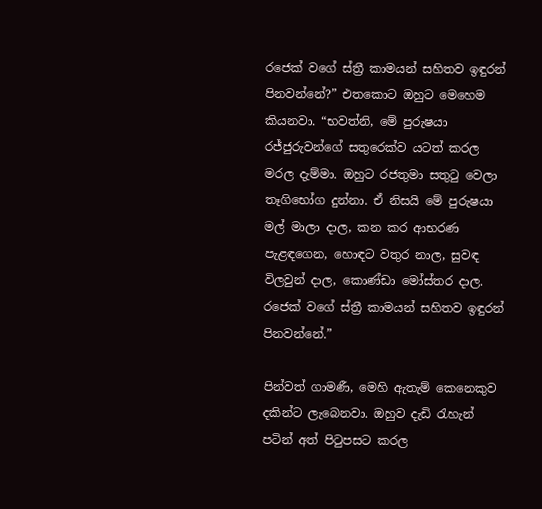රජෙක් වගේ ස්ත්‍රී කාමයන් සහිතව ඉඳුරන් පිනවන්නේ?” එතකොට ඔහුට මෙහෙම කියනවා. “භවත්නි, මේ පුරුෂයා රජ්ජුරුවන්ගේ සතුරෙක්ව යටත් කරල මරල දැම්මා. ඔහුට රජතුමා සතුටු වෙලා තෑගිභෝග දුන්නා. ඒ නිසයි මේ පුරුෂයා මල් මාලා දාල, කන කර ආභරණ පැළඳගෙන, හොඳට වතුර නාල, සුවඳ විලවුන් දාල, කොණ්ඩා මෝස්තර දාල. රජෙක් වගේ ස්ත්‍රී කාමයන් සහිතව ඉඳුරන් පිනවන්නේ.”

පින්වත් ගාමණී, මෙහි ඇතැම් කෙනෙකුව දකින්ට ලැබෙනවා. ඔහුව දැඩි රැහැන් පටින් අත් පිටුපසට කරල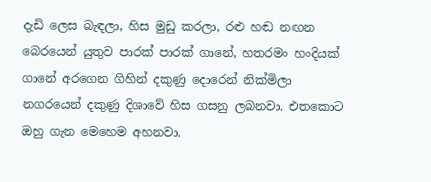දැඩි ලෙස බැඳලා, හිස මුඩු කරලා, රළු හඬ නඟන බෙරයෙන් යුතුව පාරක් පාරක් ගානේ, හතරමං හංදියක් ගානේ අරගෙන ගිහින් දකුණු දොරෙන් නික්මිලා නගරයෙන් දකුණු දිශාවේ හිස ගසනු ලබනවා. එතකොට ඔහු ගැන මෙහෙම අහනවා.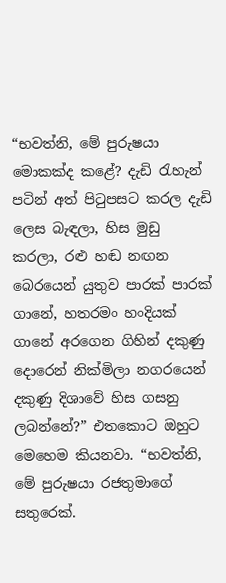“භවත්නි, මේ පුරුෂයා මොකක්ද කළේ? දැඩි රැහැන් පටින් අත් පිටුපසට කරල දැඩි ලෙස බැඳලා, හිස මුඩු කරලා, රළු හඬ නඟන බෙරයෙන් යුතුව පාරක් පාරක් ගානේ, හතරමං හංදියක් ගානේ අරගෙන ගිහින් දකුණු දොරෙන් නික්මිලා නගරයෙන් දකුණු දිශාවේ හිස ගසනු ලබන්නේ?” එතකොට ඔහුට මෙහෙම කියනවා. “භවත්නි, මේ පුරුෂයා රජතුමාගේ සතුරෙක්.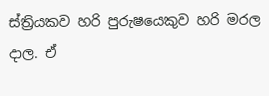ස්ත්‍රියකව හරි පුරුෂයෙකුව හරි මරල දාල. ඒ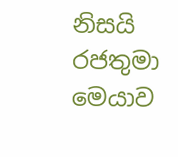නිසයි රජතුමා මෙයාව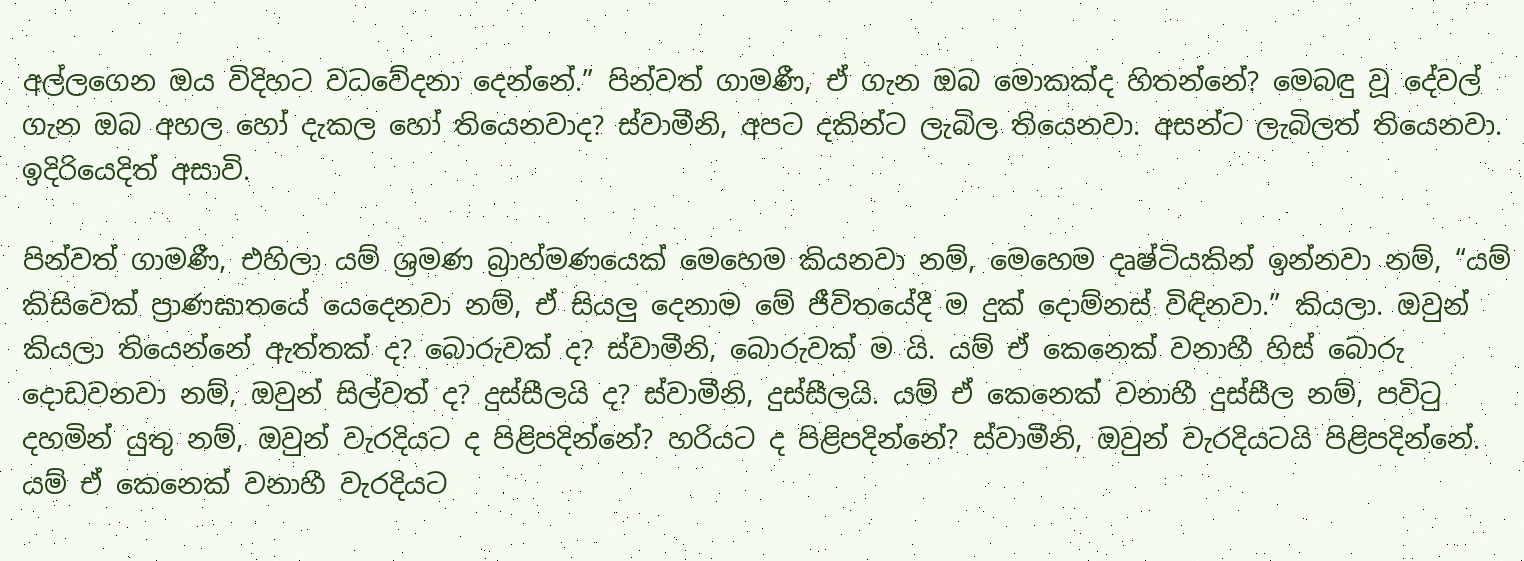අල්ලගෙන ඔය විදිහට වධවේදනා දෙන්නේ.” පින්වත් ගාමණී, ඒ ගැන ඔබ මොකක්ද හිතන්නේ? මෙබඳු වූ දේවල් ගැන ඔබ අහල හෝ දැකල හෝ තියෙනවාද? ස්වාමීනි, අපට දකින්ට ලැබිල තියෙනවා. අසන්ට ලැබිලත් තියෙනවා. ඉදිරියෙදිත් අසාවි.

පින්වත් ගාමණී, එහිලා යම් ශ්‍රමණ බ්‍රාහ්මණයෙක් මෙහෙම කියනවා නම්, මෙහෙම දෘෂ්ටියකින් ඉන්නවා නම්, “යම් කිසිවෙක් ප්‍රාණඝාතයේ යෙදෙනවා නම්, ඒ සියලු දෙනාම මේ ජීවිතයේදී ම දුක් දොම්නස් විඳිනවා.” කියලා. ඔවුන් කියලා තියෙන්නේ ඇත්තක් ද? බොරුවක් ද? ස්වාමීනි, බොරුවක් ම යි. යම් ඒ කෙනෙක් වනාහී හිස් බොරු දොඩවනවා නම්, ඔවුන් සිල්වත් ද? දුස්සීලයි ද? ස්වාමීනි, දුස්සීලයි. යම් ඒ කෙනෙක් වනාහී දුස්සීල නම්, පවිටු දහමින් යුතු නම්, ඔවුන් වැරදියට ද පිළිපදින්නේ? හරියට ද පිළිපදින්නේ? ස්වාමීනි, ඔවුන් වැරදියටයි පිළිපදින්නේ. යම් ඒ කෙනෙක් වනාහී වැරදියට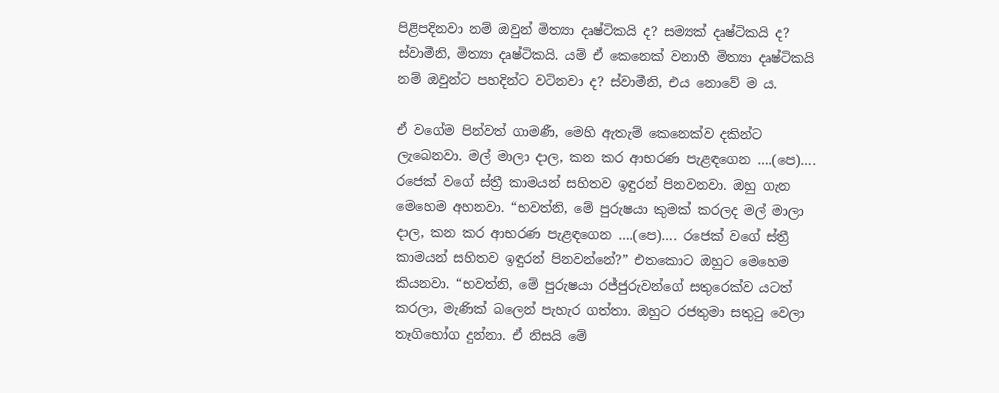පිළිපදිනවා නම් ඔවුන් මිත්‍යා දෘෂ්ටිකයි ද? සම්‍යක් දෘෂ්ටිකයි ද? ස්වාමීනි, මිත්‍යා දෘෂ්ටිකයි. යම් ඒ කෙනෙක් වනාහී මිත්‍යා දෘෂ්ටිකයි නම් ඔවුන්ට පහදින්ට වටිනවා ද? ස්වාමීනි, එය නොවේ ම ය.

ඒ වගේම පින්වත් ගාමණී, මෙහි ඇතැම් කෙනෙක්ව දකින්ට ලැබෙනවා. මල් මාලා දාල, කන කර ආභරණ පැළඳගෙන ….(පෙ)…. රජෙක් වගේ ස්ත්‍රී කාමයන් සහිතව ඉඳුරන් පිනවනවා. ඔහු ගැන මෙහෙම අහනවා. “භවත්නි, මේ පුරුෂයා කුමක් කරලද මල් මාලා දාල, කන කර ආභරණ පැළඳගෙන ….(පෙ)…. රජෙක් වගේ ස්ත්‍රී කාමයන් සහිතව ඉඳුරන් පිනවන්නේ?” එතකොට ඔහුට මෙහෙම කියනවා. “භවත්නි, මේ පුරුෂයා රජ්ජුරුවන්ගේ සතුරෙක්ව යටත් කරලා, මැණික් බලෙන් පැහැර ගත්තා. ඔහුට රජතුමා සතුටු වෙලා තෑගිභෝග දුන්නා. ඒ නිසයි මේ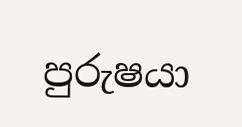පුරුෂයා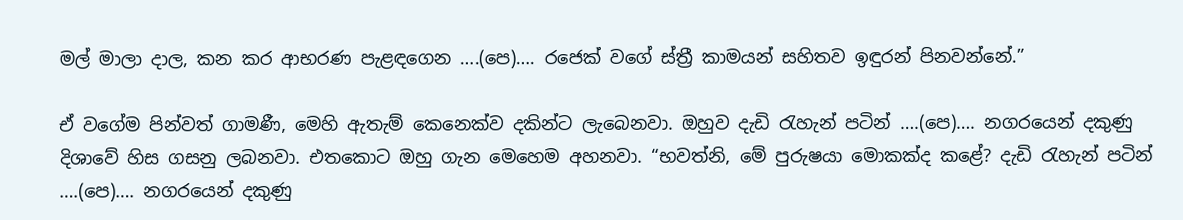මල් මාලා දාල, කන කර ආභරණ පැළඳගෙන ….(පෙ)…. රජෙක් වගේ ස්ත්‍රී කාමයන් සහිතව ඉඳුරන් පිනවන්නේ.”

ඒ වගේම පින්වත් ගාමණී, මෙහි ඇතැම් කෙනෙක්ව දකින්ට ලැබෙනවා. ඔහුව දැඩි රැහැන් පටින් ….(පෙ)…. නගරයෙන් දකුණු දිශාවේ හිස ගසනු ලබනවා. එතකොට ඔහු ගැන මෙහෙම අහනවා. “භවත්නි, මේ පුරුෂයා මොකක්ද කළේ? දැඩි රැහැන් පටින් ….(පෙ)…. නගරයෙන් දකුණු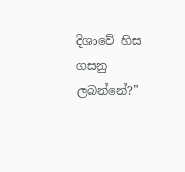දිශාවේ හිස ගසනු ලබන්නේ?”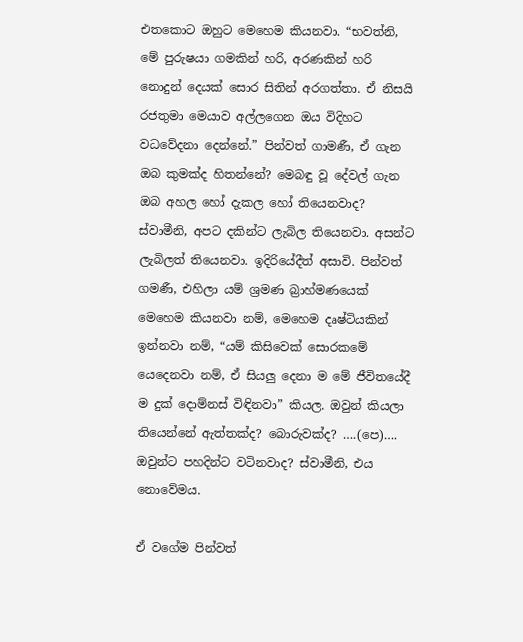එතකොට ඔහුට මෙහෙම කියනවා. “භවත්නි, මේ පුරුෂයා ගමකින් හරි, අරණකින් හරි නොදුන් දෙයක් සොර සිතින් අරගත්තා. ඒ නිසයි රජතුමා මෙයාව අල්ලගෙන ඔය විදිහට වධවේදනා දෙන්නේ.” පින්වත් ගාමණී, ඒ ගැන ඔබ කුමක්ද හිතන්නේ? මෙබඳු වූ දේවල් ගැන ඔබ අහල හෝ දැකල හෝ තියෙනවාද? ස්වාමීනි, අපට දකින්ට ලැබිල තියෙනවා. අසන්ට ලැබිලත් තියෙනවා. ඉදිරියේදීත් අසාවි. පින්වත් ගමණී, එහිලා යම් ශ්‍රමණ බ්‍රාහ්මණයෙක් මෙහෙම කියනවා නම්, මෙහෙම දෘෂ්ටියකින් ඉන්නවා නම්, “යම් කිසිවෙක් සොරකමේ යෙදෙනවා නම්, ඒ සියලු දෙනා ම මේ ජීවිතයේදී ම දුක් දොම්නස් විඳිනවා” කියල. ඔවුන් කියලා තියෙන්නේ ඇත්තක්ද? බොරුවක්ද? ….(පෙ)…. ඔවුන්ට පහදින්ට වටිනවාද? ස්වාමීනි, එය නොවේමය.

ඒ වගේම පින්වත්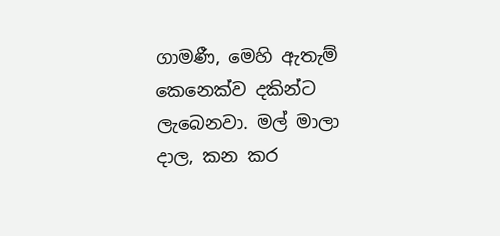ගාමණී, මෙහි ඇතැම් කෙනෙක්ව දකින්ට ලැබෙනවා. මල් මාලා දාල, කන කර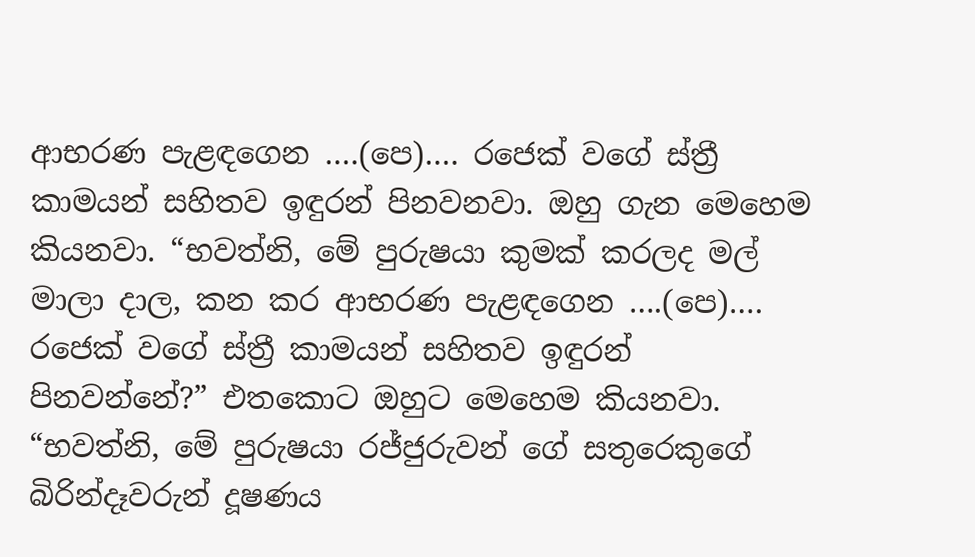ආභරණ පැළඳගෙන ….(පෙ)…. රජෙක් වගේ ස්ත්‍රී කාමයන් සහිතව ඉඳුරන් පිනවනවා. ඔහු ගැන මෙහෙම කියනවා. “භවත්නි, මේ පුරුෂයා කුමක් කරලද මල් මාලා දාල, කන කර ආභරණ පැළඳගෙන ….(පෙ)…. රජෙක් වගේ ස්ත්‍රී කාමයන් සහිතව ඉඳුරන් පිනවන්නේ?” එතකොට ඔහුට මෙහෙම කියනවා. “භවත්නි, මේ පුරුෂයා රජ්ජුරුවන් ගේ සතුරෙකුගේ බිරින්දෑවරුන් දූෂණය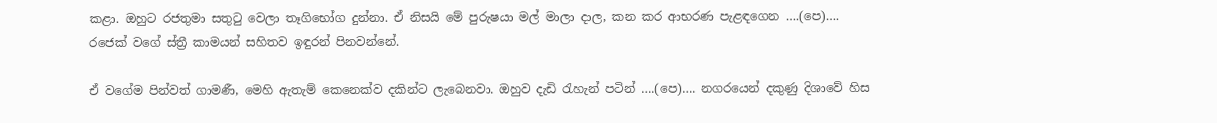කළා. ඔහුට රජතුමා සතුටු වෙලා තෑගිභෝග දුන්නා. ඒ නිසයි මේ පුරුෂයා මල් මාලා දාල, කන කර ආභරණ පැළඳගෙන ….(පෙ)…. රජෙක් වගේ ස්ත්‍රී කාමයන් සහිතව ඉඳුරන් පිනවන්නේ.

ඒ වගේම පින්වත් ගාමණී, මෙහි ඇතැම් කෙනෙක්ව දකින්ට ලැබෙනවා. ඔහුව දැඩි රැහැන් පටින් ….(පෙ)…. නගරයෙන් දකුණු දිශාවේ හිස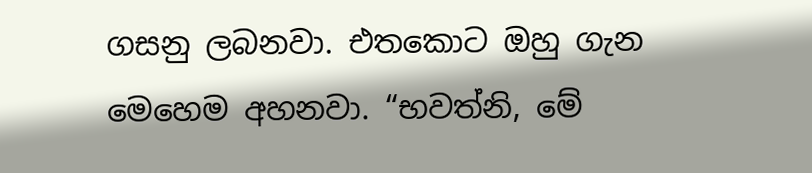ගසනු ලබනවා. එතකොට ඔහු ගැන මෙහෙම අහනවා. “භවත්නි, මේ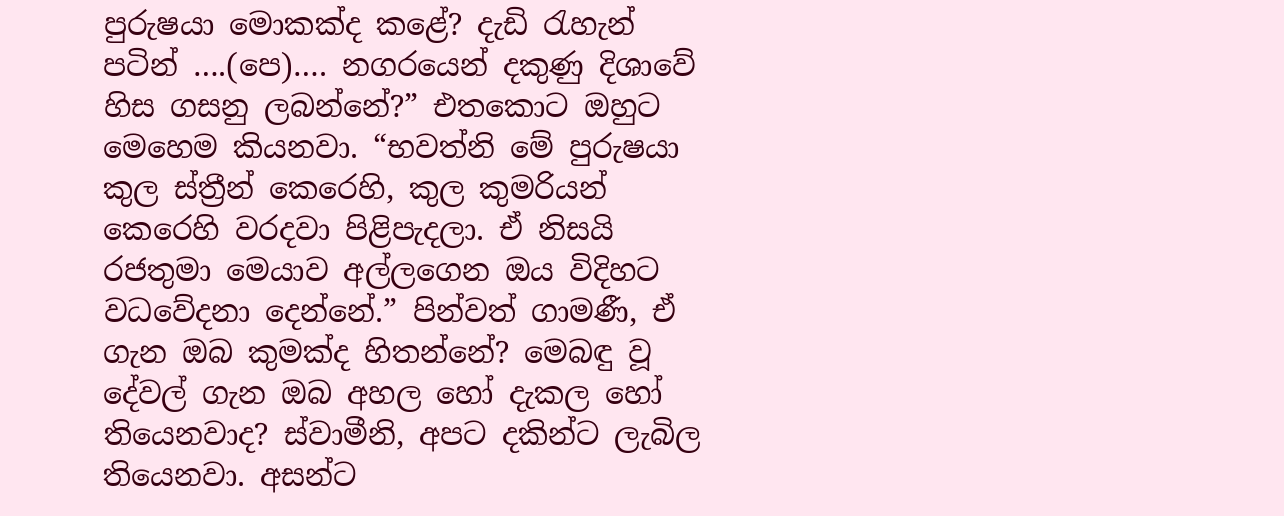පුරුෂයා මොකක්ද කළේ? දැඩි රැහැන් පටින් ….(පෙ)…. නගරයෙන් දකුණු දිශාවේ හිස ගසනු ලබන්නේ?” එතකොට ඔහුට මෙහෙම කියනවා. “භවත්නි මේ පුරුෂයා කුල ස්ත්‍රීන් කෙරෙහි, කුල කුමරියන් කෙරෙහි වරදවා පිළිපැදලා. ඒ නිසයි රජතුමා මෙයාව අල්ලගෙන ඔය විදිහට වධවේදනා දෙන්නේ.” පින්වත් ගාමණී, ඒ ගැන ඔබ කුමක්ද හිතන්නේ? මෙබඳු වූ දේවල් ගැන ඔබ අහල හෝ දැකල හෝ තියෙනවාද? ස්වාමීනි, අපට දකින්ට ලැබිල තියෙනවා. අසන්ට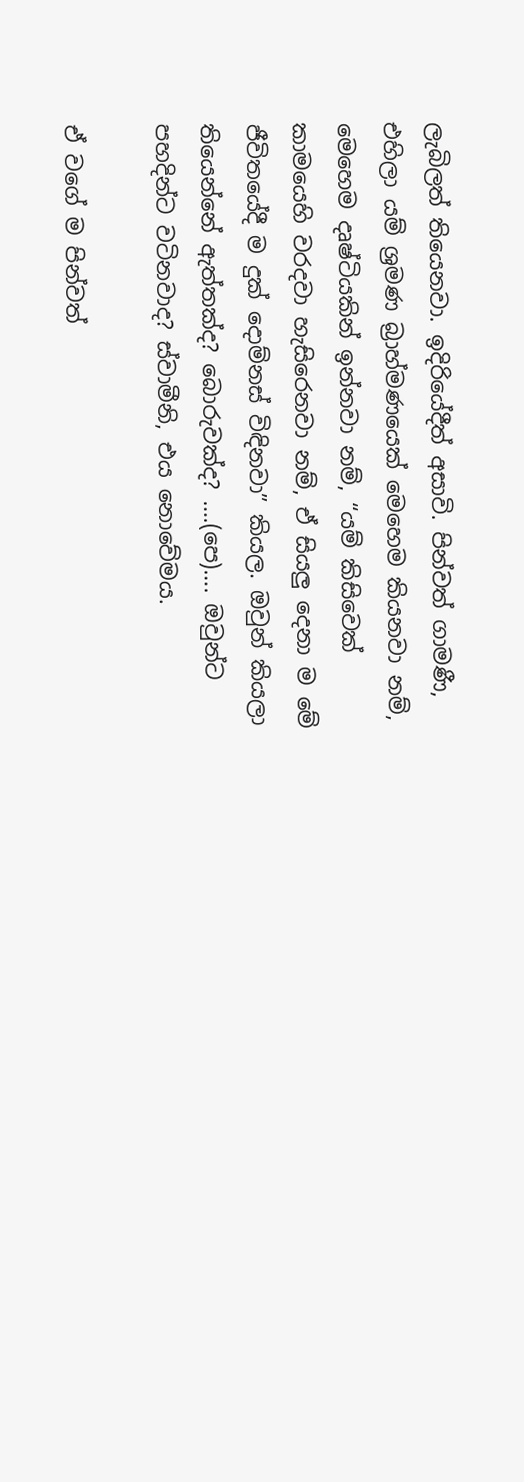ලැබිලත් තියෙනවා. ඉදිරියේදීත් අසාවි. පින්වත් ගාමණී, එහිලා යම් ශ්‍රමණ බ්‍රාහ්මණයෙක් මෙහෙම කියනවා නම්, මෙහෙම දෘෂ්ටියකින් ඉන්නවා නම්, “යම් කිසිවෙක් කාමයෙහි වරදවා හැසිරෙනවා නම්, ඒ සියලු දෙනා ම මේ ජීවිතයේදී ම දුක් දොම්නස් විඳිනවා” කියල. ඔවුන් කියලා තියෙන්නේ ඇත්තක්ද? බොරුවක්ද? ….(පෙ)…. ඔවුන්ට පහදින්ට වටිනවාද? ස්වාමීනි, එය නොවේමය.

ඒ වගේ ම පින්වත්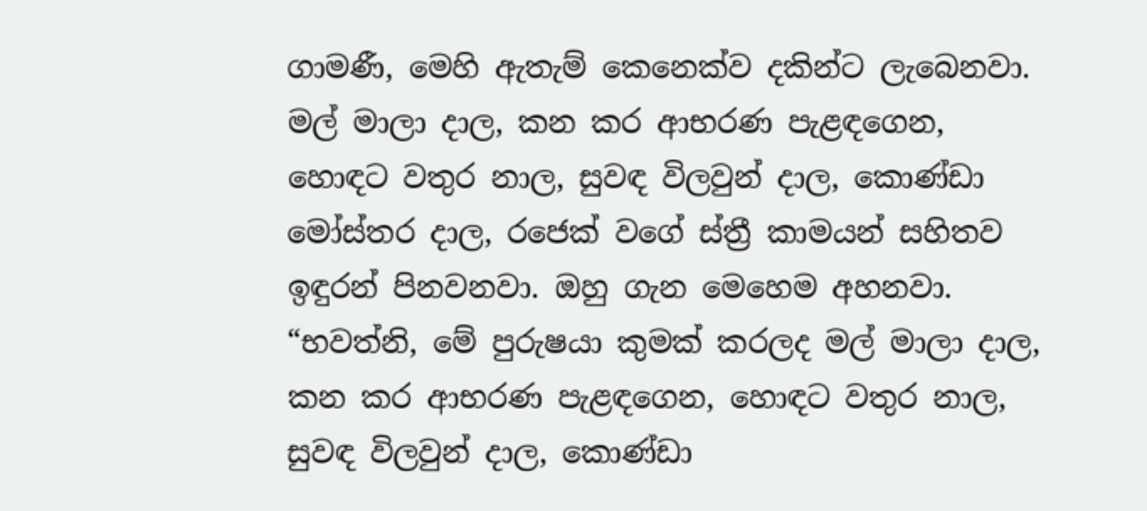ගාමණී, මෙහි ඇතැම් කෙනෙක්ව දකින්ට ලැබෙනවා. මල් මාලා දාල, කන කර ආභරණ පැළඳගෙන, හොඳට වතුර නාල, සුවඳ විලවුන් දාල, කොණ්ඩා මෝස්තර දාල, රජෙක් වගේ ස්ත්‍රී කාමයන් සහිතව ඉඳුරන් පිනවනවා. ඔහු ගැන මෙහෙම අහනවා. “භවත්නි, මේ පුරුෂයා කුමක් කරලද මල් මාලා දාල, කන කර ආභරණ පැළඳගෙන, හොඳට වතුර නාල, සුවඳ විලවුන් දාල, කොණ්ඩා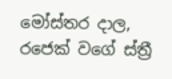මෝස්තර දාල, රජෙක් වගේ ස්ත්‍රී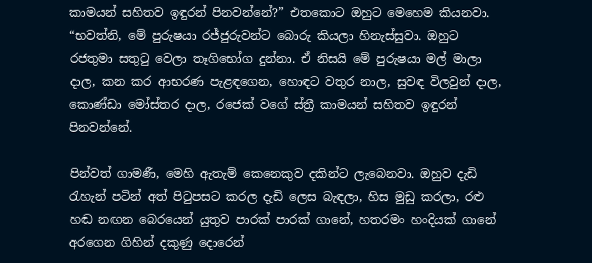කාමයන් සහිතව ඉඳුරන් පිනවන්නේ?” එතකොට ඔහුට මෙහෙම කියනවා. “භවත්නි, මේ පුරුෂයා රජ්ජුරුවන්ට බොරු කියලා හිනැස්සුවා. ඔහුට රජතුමා සතුටු වෙලා තෑගිභෝග දුන්නා. ඒ නිසයි මේ පුරුෂයා මල් මාලා දාල, කන කර ආභරණ පැළඳගෙන, හොඳට වතුර නාල, සුවඳ විලවුන් දාල, කොණ්ඩා මෝස්තර දාල, රජෙක් වගේ ස්ත්‍රී කාමයන් සහිතව ඉඳුරන් පිනවන්නේ.

පින්වත් ගාමණී, මෙහි ඇතැම් කෙනෙකුව දකින්ට ලැබෙනවා. ඔහුව දැඩි රැහැන් පටින් අත් පිටුපසට කරල දැඩි ලෙස බැඳලා, හිස මුඩු කරලා, රළු හඬ නඟන බෙරයෙන් යුතුව පාරක් පාරක් ගානේ, හතරමං හංදියක් ගානේ අරගෙන ගිහින් දකුණු දොරෙන්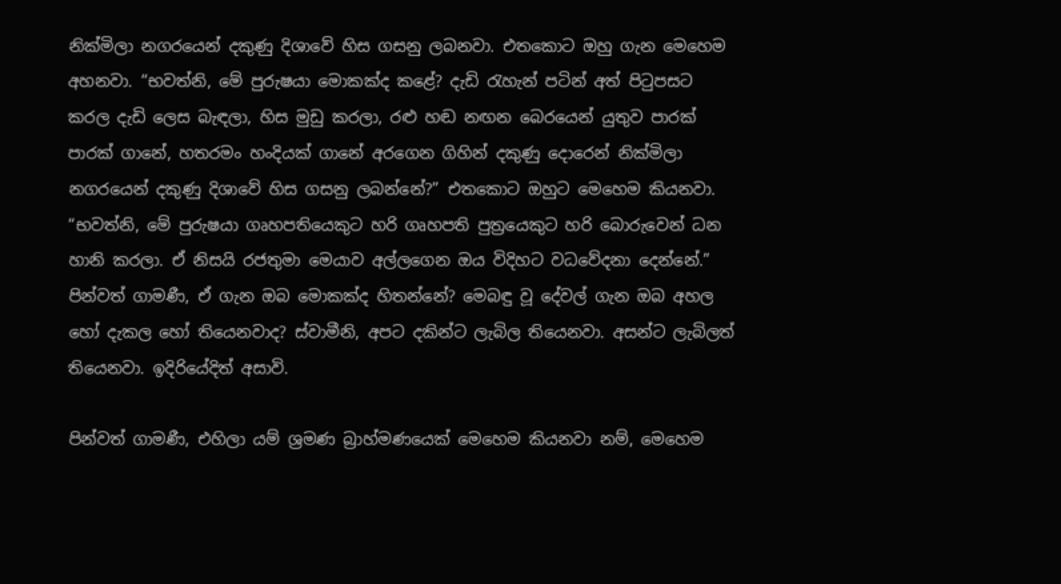නික්මිලා නගරයෙන් දකුණු දිශාවේ හිස ගසනු ලබනවා. එතකොට ඔහු ගැන මෙහෙම අහනවා. “භවත්නි, මේ පුරුෂයා මොකක්ද කළේ? දැඩි රැහැන් පටින් අත් පිටුපසට කරල දැඩි ලෙස බැඳලා, හිස මුඩු කරලා, රළු හඬ නඟන බෙරයෙන් යුතුව පාරක් පාරක් ගානේ, හතරමං හංදියක් ගානේ අරගෙන ගිහින් දකුණු දොරෙන් නික්මිලා නගරයෙන් දකුණු දිශාවේ හිස ගසනු ලබන්නේ?” එතකොට ඔහුට මෙහෙම කියනවා. “භවත්නි, මේ පුරුෂයා ගෘහපතියෙකුට හරි ගෘහපති පුත්‍රයෙකුට හරි බොරුවෙන් ධන හානි කරලා. ඒ නිසයි රජතුමා මෙයාව අල්ලගෙන ඔය විදිහට වධවේදනා දෙන්නේ.” පින්වත් ගාමණී, ඒ ගැන ඔබ මොකක්ද හිතන්නේ? මෙබඳු වූ දේවල් ගැන ඔබ අහල හෝ දැකල හෝ තියෙනවාද? ස්වාමීනි, අපට දකින්ට ලැබිල තියෙනවා. අසන්ට ලැබිලත් තියෙනවා. ඉදිරියේදිත් අසාවි.

පින්වත් ගාමණී, එහිලා යම් ශ්‍රමණ බ්‍රාහ්මණයෙක් මෙහෙම කියනවා නම්, මෙහෙම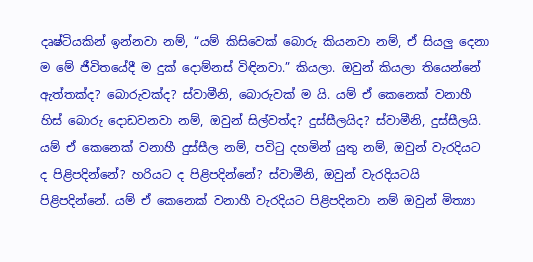දෘෂ්ටියකින් ඉන්නවා නම්, “යම් කිසිවෙක් බොරු කියනවා නම්, ඒ සියලු දෙනා ම මේ ජීවිතයේදී ම දුක් දොම්නස් විඳිනවා.” කියලා. ඔවුන් කියලා තියෙන්නේ ඇත්තක්ද? බොරුවක්ද? ස්වාමීනි, බොරුවක් ම යි. යම් ඒ කෙනෙක් වනාහී හිස් බොරු දොඩවනවා නම්, ඔවුන් සිල්වත්ද? දුස්සීලයිද? ස්වාමීනි, දුස්සීලයි. යම් ඒ කෙනෙක් වනාහී දුස්සීල නම්, පවිටු දහමින් යුතු නම්, ඔවුන් වැරදියට ද පිළිපදින්නේ? හරියට ද පිළිපදින්නේ? ස්වාමීනි, ඔවුන් වැරදියටයි පිළිපදින්නේ. යම් ඒ කෙනෙක් වනාහී වැරදියට පිළිපදිනවා නම් ඔවුන් මිත්‍යා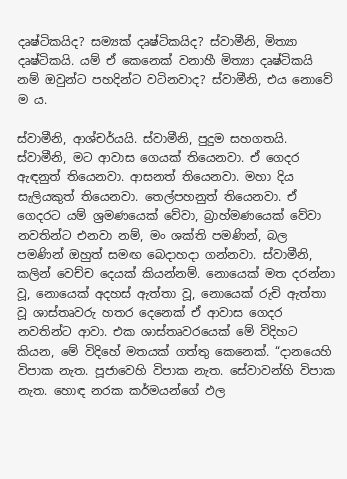දෘෂ්ටිකයිද? සම්‍යක් දෘෂ්ටිකයිද? ස්වාමීනි, මිත්‍යා දෘෂ්ටිකයි. යම් ඒ කෙනෙක් වනාහී මිත්‍යා දෘෂ්ටිකයි නම් ඔවුන්ට පහදින්ට වටිනවාද? ස්වාමීනි, එය නොවේ ම ය.

ස්වාමීනි, ආශ්චර්යයි. ස්වාමීනි, පුදුම සහගතයි. ස්වාමීනි, මට ආවාස ගෙයක් තියෙනවා. ඒ ගෙදර ඇඳනුත් තියෙනවා. ආසනත් තියෙනවා. මහා දිය සැලියකුත් තියෙනවා. තෙල්පහනුත් තියෙනවා. ඒ ගෙදරට යම් ශ්‍රමණයෙක් වේවා, බ්‍රාහ්මණයෙක් වේවා නවතින්ට එනවා නම්, මං ශක්ති පමණින්, බල පමණින් ඔහුත් සමඟ බෙදාහදා ගන්නවා. ස්වාමීනි, කලින් වෙච්ච දෙයක් කියන්නම්. නොයෙක් මත දරන්නා වූ, නොයෙක් අදහස් ඇත්තා වූ, නොයෙක් රුචි ඇත්තා වූ ශාස්තෘවරු හතර දෙනෙක් ඒ ආවාස ගෙදර නවතින්ට ආවා. එක ශාස්තෘවරයෙක් මේ විදිහට කියන, මේ විදිහේ මතයක් ගත්තු කෙනෙක්. “දානයෙහි විපාක නැත. පූජාවෙහි විපාක නැත. සේවාවන්හි විපාක නැත. හොඳ නරක කර්මයන්ගේ ඵල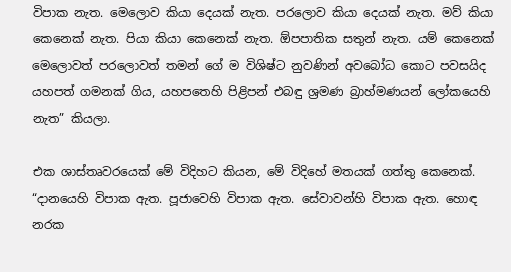විපාක නැත. මෙලොව කියා දෙයක් නැත. පරලොව කියා දෙයක් නැත. මව් කියා කෙනෙක් නැත. පියා කියා කෙනෙක් නැත. ඕපපාතික සතුන් නැත. යම් කෙනෙක් මෙලොවත් පරලොවත් තමන් ගේ ම විශිෂ්ට නුවණින් අවබෝධ කොට පවසයිද යහපත් ගමනක් ගිය, යහපතෙහි පිළිපන් එබඳු ශ්‍රමණ බ්‍රාහ්මණයන් ලෝකයෙහි නැත” කියලා.

එක ශාස්තෘවරයෙක් මේ විදිහට කියන, මේ විදිහේ මතයක් ගත්තු කෙනෙක්. “දානයෙහි විපාක ඇත. පූජාවෙහි විපාක ඇත. සේවාවන්හි විපාක ඇත. හොඳ නරක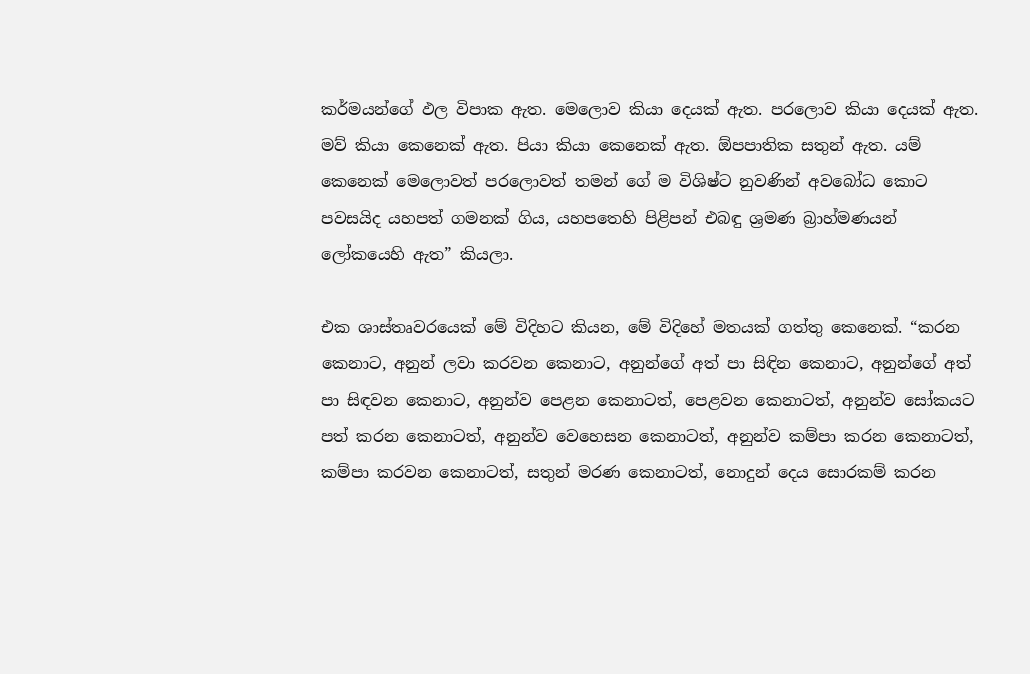කර්මයන්ගේ ඵල විපාක ඇත. මෙලොව කියා දෙයක් ඇත. පරලොව කියා දෙයක් ඇත. මව් කියා කෙනෙක් ඇත. පියා කියා කෙනෙක් ඇත. ඕපපාතික සතුන් ඇත. යම් කෙනෙක් මෙලොවත් පරලොවත් තමන් ගේ ම විශිෂ්ට නුවණින් අවබෝධ කොට පවසයිද යහපත් ගමනක් ගිය, යහපතෙහි පිළිපන් එබඳු ශ්‍රමණ බ්‍රාහ්මණයන් ලෝකයෙහි ඇත” කියලා.

එක ශාස්තෘවරයෙක් මේ විදිහට කියන, මේ විදිහේ මතයක් ගත්තු කෙනෙක්. “කරන කෙනාට, අනුන් ලවා කරවන කෙනාට, අනුන්ගේ අත් පා සිඳින කෙනාට, අනුන්ගේ අත් පා සිඳවන කෙනාට, අනුන්ව පෙළන කෙනාටත්, පෙළවන කෙනාටත්, අනුන්ව සෝකයට පත් කරන කෙනාටත්, අනුන්ව වෙහෙසන කෙනාටත්, අනුන්ව කම්පා කරන කෙනාටත්, කම්පා කරවන කෙනාටත්, සතුන් මරණ කෙනාටත්, නොදුන් දෙය සොරකම් කරන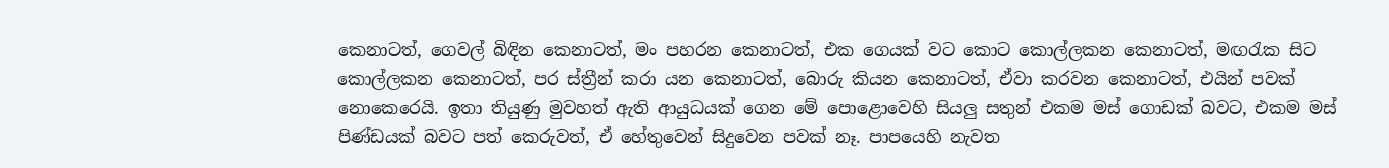කෙනාටත්, ගෙවල් බිඳින කෙනාටත්, මං පහරන කෙනාටත්, එක ගෙයක් වට කොට කොල්ලකන කෙනාටත්, මඟරැක සිට කොල්ලකන කෙනාටත්, පර ස්ත්‍රීන් කරා යන කෙනාටත්, බොරු කියන කෙනාටත්, ඒවා කරවන කෙනාටත්, එයින් පවක් නොකෙරෙයි. ඉතා තියුණු මුවහත් ඇති ආයුධයක් ගෙන මේ පොළොවෙහි සියලු සතුන් එකම මස් ගොඩක් බවට, එකම මස් පිණ්ඩයක් බවට පත් කෙරුවත්, ඒ හේතුවෙන් සිදුවෙන පවක් නෑ. පාපයෙහි නැවත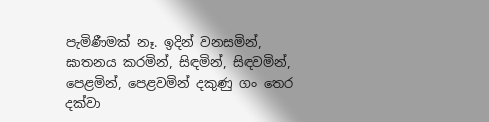පැමිණීමක් නෑ. ඉදින් වනසමින්, ඝාතනය කරමින්, සිඳමින්, සිඳවමින්, පෙළමින්, පෙළවමින් දකුණු ගං තෙර දක්වා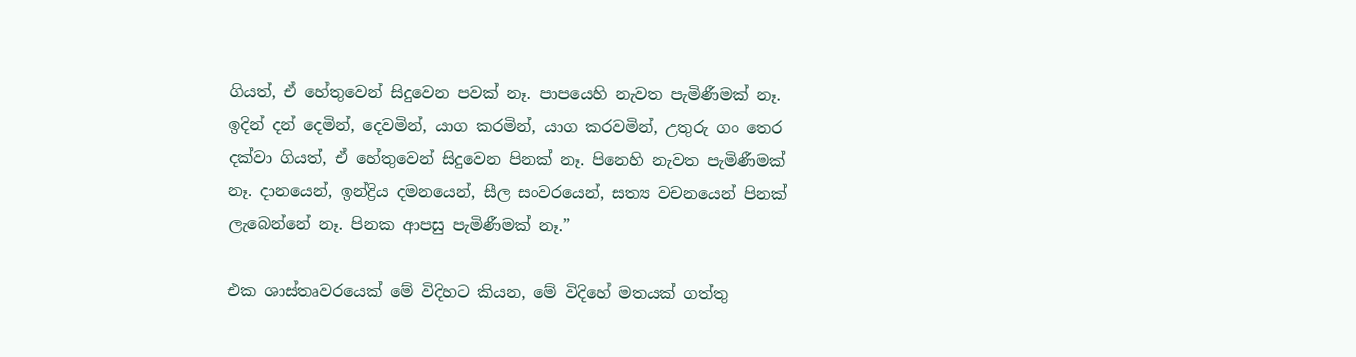ගියත්, ඒ හේතුවෙන් සිදුවෙන පවක් නෑ. පාපයෙහි නැවත පැමිණීමක් නෑ. ඉදින් දන් දෙමින්, දෙවමින්, යාග කරමින්, යාග කරවමින්, උතුරු ගං තෙර දක්වා ගියත්, ඒ හේතුවෙන් සිදුවෙන පිනක් නෑ. පිනෙහි නැවත පැමිණීමක් නෑ. දානයෙන්, ඉන්ද්‍රිය දමනයෙන්, සීල සංවරයෙන්, සත්‍ය වචනයෙන් පිනක් ලැබෙන්නේ නෑ. පිනක ආපසු පැමිණීමක් නෑ.”

එක ශාස්තෘවරයෙක් මේ විදිහට කියන, මේ විදිහේ මතයක් ගත්තු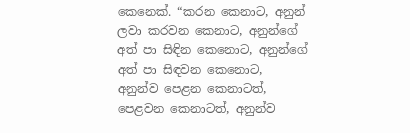කෙනෙක්. “කරන කෙනාට, අනුන් ලවා කරවන කෙනාට, අනුන්ගේ අත් පා සිඳින කෙනොට, අනුන්ගේ අත් පා සිඳවන කෙනොට, අනුන්ව පෙළන කෙනාටත්, පෙළවන කෙනාටත්, අනුන්ව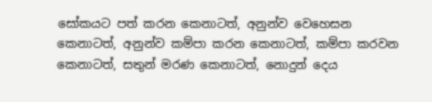සෝකයට පත් කරන කෙනාටත්, අනුන්ව වෙහෙසන කෙනාටත්, අනුන්ව කම්පා කරන කෙනාටත්, කම්පා කරවන කෙනාටත්, සතුන් මරණ කෙනාටත්, නොදුන් දෙය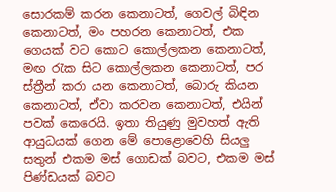සොරකම් කරන කෙනාටත්, ගෙවල් බිඳින කෙනාටත්, මං පහරන කෙනාටත්, එක ගෙයක් වට කොට කොල්ලකන කෙනාටත්, මඟ රැක සිට කොල්ලකන කෙනාටත්, පර ස්ත්‍රීන් කරා යන කෙනාටත්, බොරු කියන කෙනාටත්, ඒවා කරවන කෙනාටත්, එයින් පවක් කෙරෙයි. ඉතා තියුණු මුවහත් ඇති ආයුධයක් ගෙන මේ පොළොවෙහි සියලු සතුන් එකම මස් ගොඩක් බවට, එකම මස් පිණ්ඩයක් බවට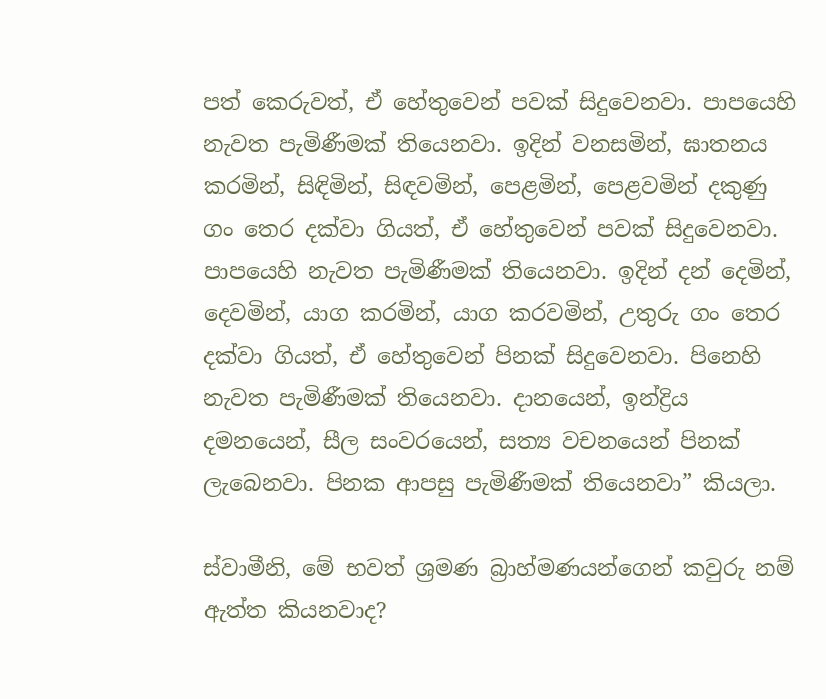පත් කෙරුවත්, ඒ හේතුවෙන් පවක් සිදුවෙනවා. පාපයෙහි නැවත පැමිණීමක් තියෙනවා. ඉදින් වනසමින්, ඝාතනය කරමින්, සිඳිමින්, සිඳවමින්, පෙළමින්, පෙළවමින් දකුණු ගං තෙර දක්වා ගියත්, ඒ හේතුවෙන් පවක් සිදුවෙනවා. පාපයෙහි නැවත පැමිණීමක් තියෙනවා. ඉදින් දන් දෙමින්, දෙවමින්, යාග කරමින්, යාග කරවමින්, උතුරු ගං තෙර දක්වා ගියත්, ඒ හේතුවෙන් පිනක් සිදුවෙනවා. පිනෙහි නැවත පැමිණීමක් තියෙනවා. දානයෙන්, ඉන්ද්‍රිය දමනයෙන්, සීල සංවරයෙන්, සත්‍ය වචනයෙන් පිනක් ලැබෙනවා. පිනක ආපසු පැමිණීමක් තියෙනවා” කියලා.

ස්වාමීනි, මේ භවත් ශ්‍රමණ බ්‍රාහ්මණයන්ගෙන් කවුරු නම් ඇත්ත කියනවාද?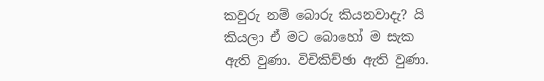කවුරු නම් බොරු කියනවාදැ? යි කියලා ඒ මට බොහෝ ම සැක ඇති වුණා. විචිකිච්ඡා ඇති වුණා.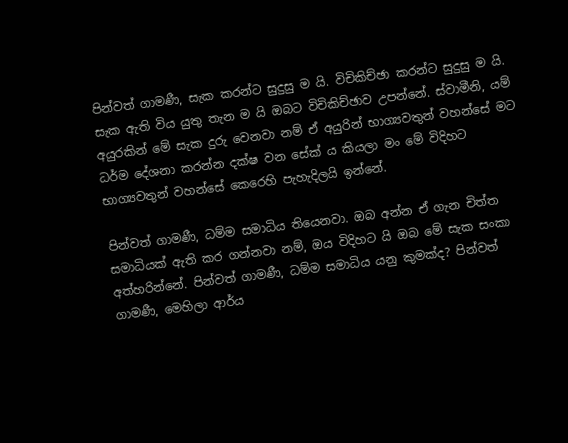පින්වත් ගාමණී, සැක කරන්ට සුදුසු ම යි. විචිකිච්ඡා කරන්ට සුදුසු ම යි. සැක ඇති විය යුතු තැන ම යි ඔබට විචිකිච්ඡාව උපන්නේ. ස්වාමීනි, යම් අයුරකින් මේ සැක දුරු වෙනවා නම් ඒ අයුරින් භාග්‍යවතුන් වහන්සේ මට ධර්ම දේශනා කරන්න දක්ෂ වන සේක් ය කියලා මං මේ විදිහට භාග්‍යවතුන් වහන්සේ කෙරෙහි පැහැදිලයි ඉන්නේ.

පින්වත් ගාමණී, ධම්ම සමාධිය තියෙනවා. ඔබ අන්න ඒ ගැන චිත්ත සමාධියක් ඇති කර ගන්නවා නම්, ඔය විදිහට යි ඔබ මේ සැක සංකා අත්හරින්නේ. පින්වත් ගාමණී, ධම්ම සමාධිය යනු කුමක්ද? පින්වත් ගාමණී, මෙහිලා ආර්ය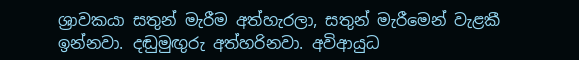ශ්‍රාවකයා සතුන් මැරීම අත්හැරලා, සතුන් මැරීමෙන් වැළකී ඉන්නවා. දඬුමුඟුරු අත්හරිනවා. අවිආයුධ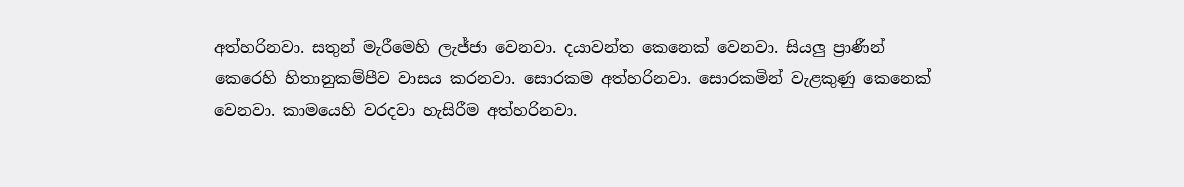අත්හරිනවා. සතුන් මැරීමෙහි ලැජ්ජා වෙනවා. දයාවන්ත කෙනෙක් වෙනවා. සියලු ප්‍රාණීන් කෙරෙහි හිතානුකම්පීව වාසය කරනවා. සොරකම අත්හරිනවා. සොරකමින් වැළකුණු කෙනෙක් වෙනවා. කාමයෙහි වරදවා හැසිරීම අත්හරිනවා.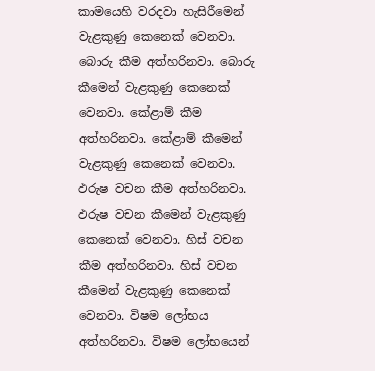කාමයෙහි වරදවා හැසිරීමෙන් වැළකුණු කෙනෙක් වෙනවා. බොරු කීම අත්හරිනවා. බොරු කීමෙන් වැළකුණු කෙනෙක් වෙනවා. කේළාම් කීම අත්හරිනවා. කේළාම් කීමෙන් වැළකුණු කෙනෙක් වෙනවා. ඵරුෂ වචන කීම අත්හරිනවා. ඵරුෂ වචන කීමෙන් වැළකුණු කෙනෙක් වෙනවා. හිස් වචන කීම අත්හරිනවා. හිස් වචන කීමෙන් වැළකුණු කෙනෙක් වෙනවා. විෂම ලෝභය අත්හරිනවා. විෂම ලෝභයෙන්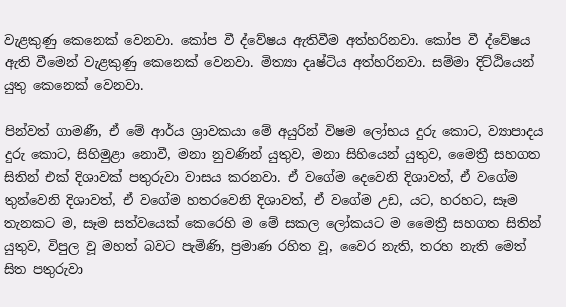වැළකුණු කෙනෙක් වෙනවා. කෝප වී ද්වේෂය ඇතිවීම අත්හරිනවා. කෝප වී ද්වේෂය ඇති වීමෙන් වැළකුණු කෙනෙක් වෙනවා. මිත්‍යා දෘෂ්ටිය අත්හරිනවා. සම්මා දිට්ඨියෙන් යුතු කෙනෙක් වෙනවා.

පින්වත් ගාමණී, ඒ මේ ආර්ය ශ්‍රාවකයා මේ අයුරින් විෂම ලෝභය දුරු කොට, ව්‍යාපාදය දුරු කොට, සිහිමුළා නොවී, මනා නුවණින් යුතුව, මනා සිහියෙන් යුතුව, මෛත්‍රී සහගත සිතින් එක් දිශාවක් පතුරුවා වාසය කරනවා. ඒ වගේම දෙවෙනි දිශාවත්, ඒ වගේම තුන්වෙනි දිශාවත්, ඒ වගේම හතරවෙනි දිශාවත්, ඒ වගේම උඩ, යට, හරහට, සෑම තැනකට ම, සෑම සත්වයෙක් කෙරෙහි ම මේ සකල ලෝකයට ම මෛත්‍රී සහගත සිතින් යුතුව, විපුල වූ මහත් බවට පැමිණි, ප්‍රමාණ රහිත වූ, වෛර නැති, තරහ නැති මෙත් සිත පතුරුවා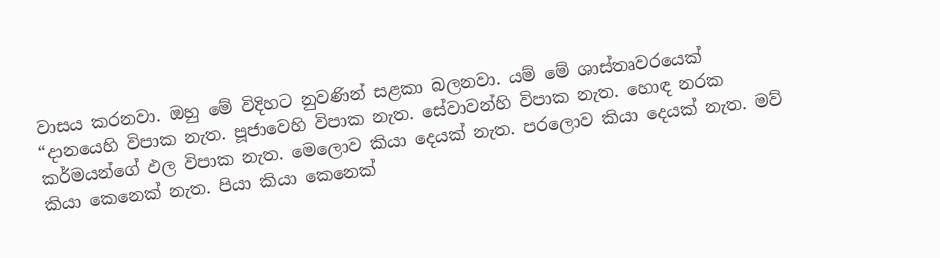වාසය කරනවා. ඔහු මේ විදිහට නුවණින් සළකා බලනවා. යම් මේ ශාස්තෘවරයෙක් “දානයෙහි විපාක නැත. පූජාවෙහි විපාක නැත. සේවාවන්හි විපාක නැත. හොඳ නරක කර්මයන්ගේ ඵල විපාක නැත. මෙලොව කියා දෙයක් නැත. පරලොව කියා දෙයක් නැත. මව් කියා කෙනෙක් නැත. පියා කියා කෙනෙක්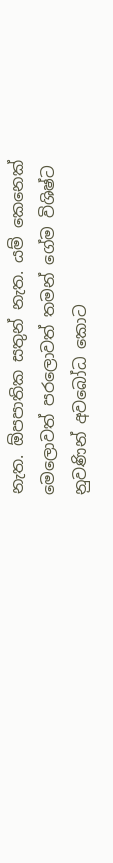නැත. ඕපපාතික සතුන් නැත. යම් කෙනෙක් මෙලොවත් පරලොවත් තමන් ගේම විශිෂ්ට නුවණින් අවබෝධ කොට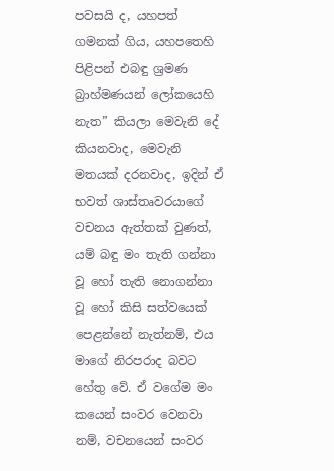පවසයි ද, යහපත් ගමනක් ගිය, යහපතෙහි පිළිපන් එබඳු ශ්‍රමණ බ්‍රාහ්මණයන් ලෝකයෙහි නැත” කියලා මෙවැනි දේ කියනවාද, මෙවැනි මතයක් දරනවාද, ඉදින් ඒ භවත් ශාස්තෘවරයාගේ වචනය ඇත්තක් වුණත්, යම් බඳු මං තැති ගන්නා වූ හෝ තැති නොගන්නා වූ හෝ කිසි සත්වයෙක් පෙළන්නේ නැත්නම්, එය මාගේ නිරපරාද බවට හේතු වේ. ඒ වගේම මං කයෙන් සංවර වෙනවා නම්, වචනයෙන් සංවර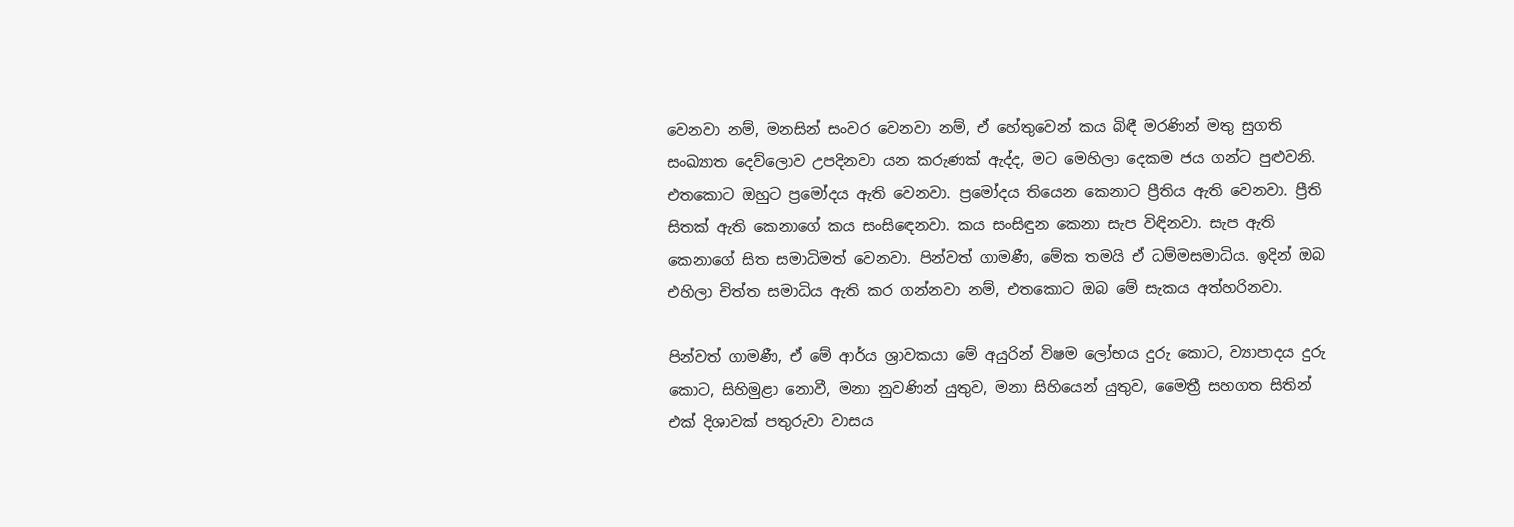වෙනවා නම්, මනසින් සංවර වෙනවා නම්, ඒ හේතුවෙන් කය බිඳී මරණින් මතු සුගති සංඛ්‍යාත දෙව්ලොව උපදිනවා යන කරුණක් ඇද්ද, මට මෙහිලා දෙකම ජය ගන්ට පුළුවනි. එතකොට ඔහුට ප්‍රමෝදය ඇති වෙනවා. ප්‍රමෝදය තියෙන කෙනාට ප්‍රීතිය ඇති වෙනවා. ප්‍රීති සිතක් ඇති කෙනාගේ කය සංසිඳෙනවා. කය සංසිඳුන කෙනා සැප විඳිනවා. සැප ඇති කෙනාගේ සිත සමාධිමත් වෙනවා. පින්වත් ගාමණී, මේක තමයි ඒ ධම්මසමාධිය. ඉදින් ඔබ එහිලා චිත්ත සමාධිය ඇති කර ගන්නවා නම්, එතකොට ඔබ මේ සැකය අත්හරිනවා.

පින්වත් ගාමණී, ඒ මේ ආර්ය ශ්‍රාවකයා මේ අයුරින් විෂම ලෝභය දුරු කොට, ව්‍යාපාදය දුරු කොට, සිහිමුළා නොවී, මනා නුවණින් යුතුව, මනා සිහියෙන් යුතුව, මෛත්‍රී සහගත සිතින් එක් දිශාවක් පතුරුවා වාසය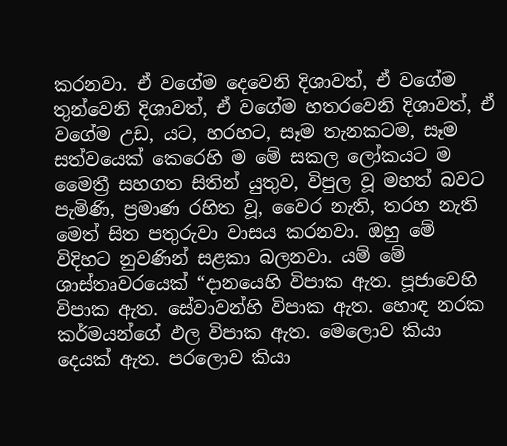කරනවා. ඒ වගේම දෙවෙනි දිශාවත්, ඒ වගේම තුන්වෙනි දිශාවත්, ඒ වගේම හතරවෙනි දිශාවත්, ඒ වගේම උඩ, යට, හරහට, සෑම තැනකටම, සෑම සත්වයෙක් කෙරෙහි ම මේ සකල ලෝකයට ම මෛත්‍රී සහගත සිතින් යුතුව, විපුල වූ මහත් බවට පැමිණි, ප්‍රමාණ රහිත වූ, වෛර නැති, තරහ නැති මෙත් සිත පතුරුවා වාසය කරනවා. ඔහු මේ විදිහට නුවණින් සළකා බලනවා. යම් මේ ශාස්තෘවරයෙක් “දානයෙහි විපාක ඇත. පූජාවෙහි විපාක ඇත. සේවාවන්හි විපාක ඇත. හොඳ නරක කර්මයන්ගේ ඵල විපාක ඇත. මෙලොව කියා දෙයක් ඇත. පරලොව කියා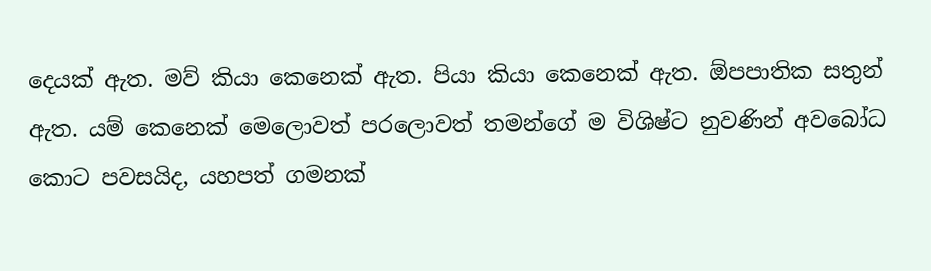දෙයක් ඇත. මව් කියා කෙනෙක් ඇත. පියා කියා කෙනෙක් ඇත. ඕපපාතික සතුන් ඇත. යම් කෙනෙක් මෙලොවත් පරලොවත් තමන්ගේ ම විශිෂ්ට නුවණින් අවබෝධ කොට පවසයිද, යහපත් ගමනක්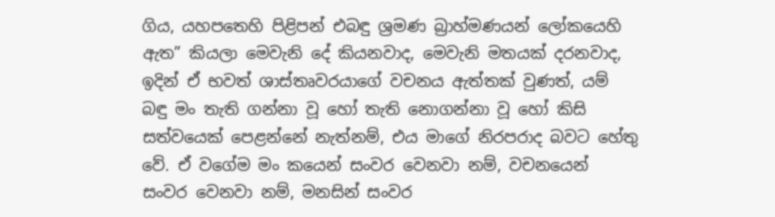ගිය, යහපතෙහි පිළිපන් එබඳු ශ්‍රමණ බ්‍රාහ්මණයන් ලෝකයෙහි ඇත” කියලා මෙවැනි දේ කියනවාද, මෙවැනි මතයක් දරනවාද, ඉදින් ඒ භවත් ශාස්තෘවරයාගේ වචනය ඇත්තක් වුණත්, යම් බඳු මං තැති ගන්නා වූ හෝ තැති නොගන්නා වූ හෝ කිසි සත්වයෙක් පෙළන්නේ නැත්නම්, එය මාගේ නිරපරාද බවට හේතු වේ. ඒ වගේම මං කයෙන් සංවර වෙනවා නම්, වචනයෙන් සංවර වෙනවා නම්, මනසින් සංවර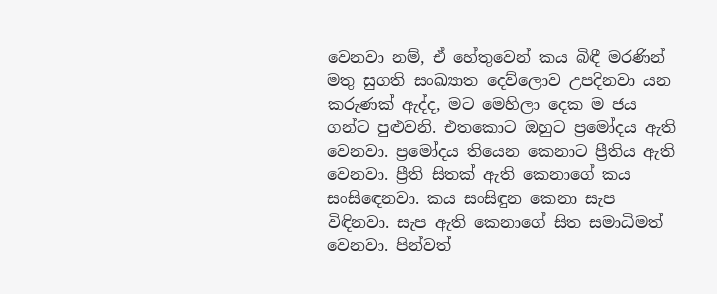වෙනවා නම්, ඒ හේතුවෙන් කය බිඳී මරණින් මතු සුගති සංඛ්‍යාත දෙව්ලොව උපදිනවා යන කරුණක් ඇද්ද, මට මෙහිලා දෙක ම ජය ගන්ට පුළුවනි. එතකොට ඔහුට ප්‍රමෝදය ඇති වෙනවා. ප්‍රමෝදය තියෙන කෙනාට ප්‍රීතිය ඇති වෙනවා. ප්‍රීති සිතක් ඇති කෙනාගේ කය සංසිඳෙනවා. කය සංසිඳුන කෙනා සැප විඳිනවා. සැප ඇති කෙනාගේ සිත සමාධිමත් වෙනවා. පින්වත්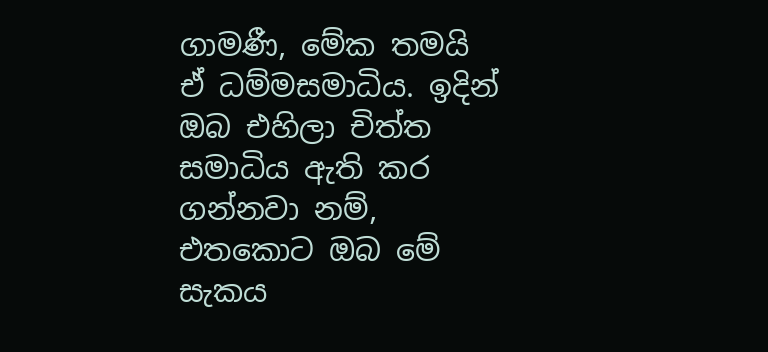ගාමණී, මේක තමයි ඒ ධම්මසමාධිය. ඉදින් ඔබ එහිලා චිත්ත සමාධිය ඇති කර ගන්නවා නම්, එතකොට ඔබ මේ සැකය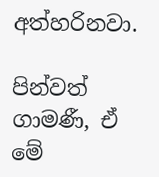අත්හරිනවා.

පින්වත් ගාමණී, ඒ මේ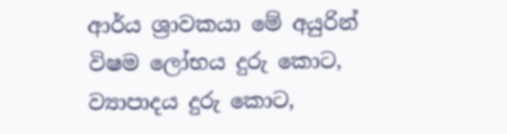ආර්ය ශ්‍රාවකයා මේ අයුරින් විෂම ලෝභය දුරු කොට, ව්‍යාපාදය දුරු කොට,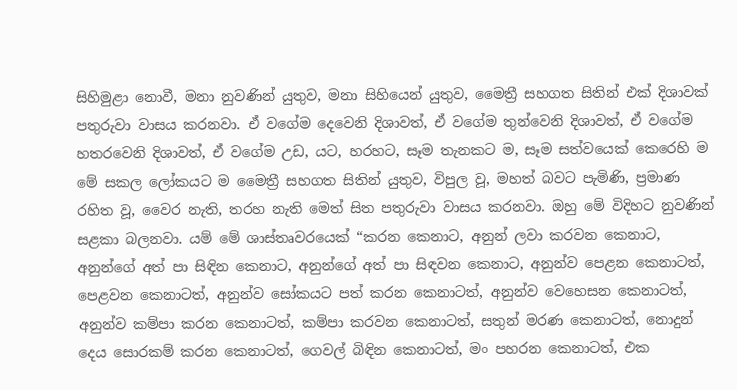සිහිමුළා නොවී, මනා නුවණින් යුතුව, මනා සිහියෙන් යුතුව, මෛත්‍රී සහගත සිතින් එක් දිශාවක් පතුරුවා වාසය කරනවා. ඒ වගේම දෙවෙනි දිශාවත්, ඒ වගේම තුන්වෙනි දිශාවත්, ඒ වගේම හතරවෙනි දිශාවත්, ඒ වගේම උඩ, යට, හරහට, සෑම තැනකට ම, සෑම සත්වයෙක් කෙරෙහි ම මේ සකල ලෝකයට ම මෛත්‍රී සහගත සිතින් යුතුව, විපුල වූ, මහත් බවට පැමිණි, ප්‍රමාණ රහිත වූ, වෛර නැති, තරහ නැති මෙත් සිත පතුරුවා වාසය කරනවා. ඔහු මේ විදිහට නුවණින් සළකා බලනවා. යම් මේ ශාස්තෘවරයෙක් “කරන කෙනාට, අනුන් ලවා කරවන කෙනාට, අනුන්ගේ අත් පා සිඳින කෙනාට, අනුන්ගේ අත් පා සිඳවන කෙනාට, අනුන්ව පෙළන කෙනාටත්, පෙළවන කෙනාටත්, අනුන්ව සෝකයට පත් කරන කෙනාටත්, අනුන්ව වෙහෙසන කෙනාටත්, අනුන්ව කම්පා කරන කෙනාටත්, කම්පා කරවන කෙනාටත්, සතුන් මරණ කෙනාටත්, නොදුන් දෙය සොරකම් කරන කෙනාටත්, ගෙවල් බිඳින කෙනාටත්, මං පහරන කෙනාටත්, එක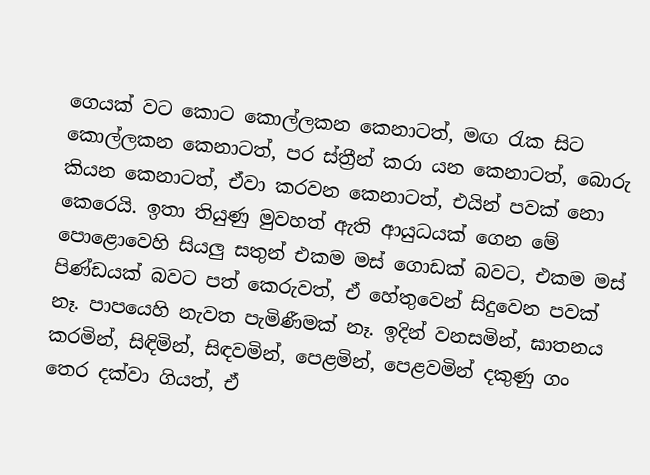ගෙයක් වට කොට කොල්ලකන කෙනාටත්, මඟ රැක සිට කොල්ලකන කෙනාටත්, පර ස්ත්‍රීන් කරා යන කෙනාටත්, බොරු කියන කෙනාටත්, ඒවා කරවන කෙනාටත්, එයින් පවක් නො කෙරෙයි. ඉතා තියුණු මුවහත් ඇති ආයුධයක් ගෙන මේ පොළොවෙහි සියලු සතුන් එකම මස් ගොඩක් බවට, එකම මස් පිණ්ඩයක් බවට පත් කෙරුවත්, ඒ හේතුවෙන් සිදුවෙන පවක් නෑ. පාපයෙහි නැවත පැමිණීමක් නෑ. ඉදින් වනසමින්, ඝාතනය කරමින්, සිඳිමින්, සිඳවමින්, පෙළමින්, පෙළවමින් දකුණු ගං තෙර දක්වා ගියත්, ඒ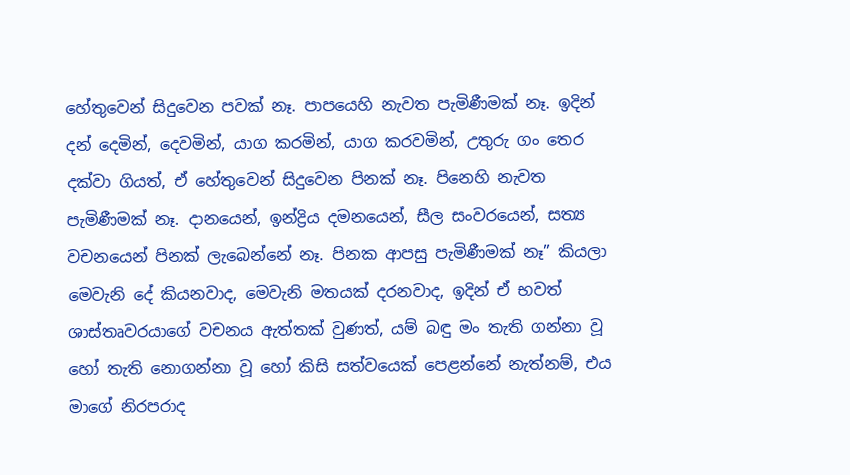හේතුවෙන් සිදුවෙන පවක් නෑ. පාපයෙහි නැවත පැමිණීමක් නෑ. ඉදින් දන් දෙමින්, දෙවමින්, යාග කරමින්, යාග කරවමින්, උතුරු ගං තෙර දක්වා ගියත්, ඒ හේතුවෙන් සිදුවෙන පිනක් නෑ. පිනෙහි නැවත පැමිණීමක් නෑ. දානයෙන්, ඉන්ද්‍රිය දමනයෙන්, සීල සංවරයෙන්, සත්‍ය වචනයෙන් පිනක් ලැබෙන්නේ නෑ. පිනක ආපසු පැමිණීමක් නෑ” කියලා මෙවැනි දේ කියනවාද, මෙවැනි මතයක් දරනවාද, ඉදින් ඒ භවත් ශාස්තෘවරයාගේ වචනය ඇත්තක් වුණත්, යම් බඳු මං තැති ගන්නා වූ හෝ තැති නොගන්නා වූ හෝ කිසි සත්වයෙක් පෙළන්නේ නැත්නම්, එය මාගේ නිරපරාද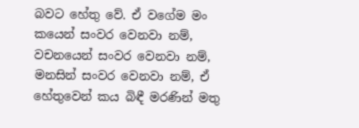බවට හේතු වේ. ඒ වගේම මං කයෙන් සංවර වෙනවා නම්, වචනයෙන් සංවර වෙනවා නම්, මනසින් සංවර වෙනවා නම්, ඒ හේතුවෙන් කය බිඳී මරණින් මතු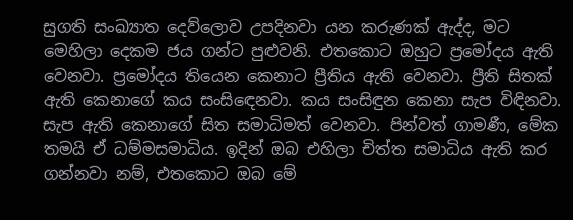සුගති සංඛ්‍යාත දෙව්ලොව උපදිනවා යන කරුණක් ඇද්ද, මට මෙහිලා දෙකම ජය ගන්ට පුළුවනි. එතකොට ඔහුට ප්‍රමෝදය ඇති වෙනවා. ප්‍රමෝදය තියෙන කෙනාට ප්‍රීතිය ඇති වෙනවා. ප්‍රීති සිතක් ඇති කෙනාගේ කය සංසිඳෙනවා. කය සංසිඳුන කෙනා සැප විඳිනවා. සැප ඇති කෙනාගේ සිත සමාධිමත් වෙනවා. පින්වත් ගාමණී, මේක තමයි ඒ ධම්මසමාධිය. ඉදින් ඔබ එහිලා චිත්ත සමාධිය ඇති කර ගන්නවා නම්, එතකොට ඔබ මේ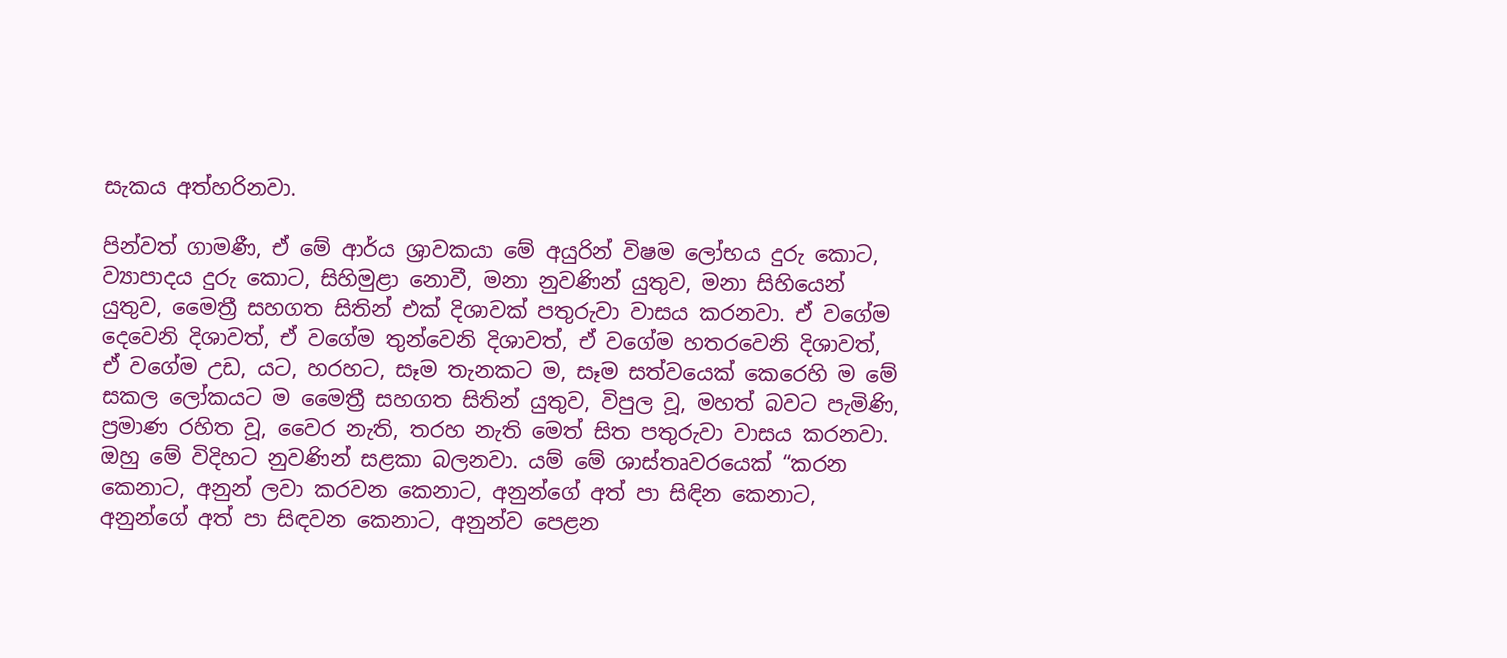සැකය අත්හරිනවා.

පින්වත් ගාමණී, ඒ මේ ආර්ය ශ්‍රාවකයා මේ අයුරින් විෂම ලෝභය දුරු කොට, ව්‍යාපාදය දුරු කොට, සිහිමුළා නොවී, මනා නුවණින් යුතුව, මනා සිහියෙන් යුතුව, මෛත්‍රී සහගත සිතින් එක් දිශාවක් පතුරුවා වාසය කරනවා. ඒ වගේම දෙවෙනි දිශාවත්, ඒ වගේම තුන්වෙනි දිශාවත්, ඒ වගේම හතරවෙනි දිශාවත්, ඒ වගේම උඩ, යට, හරහට, සෑම තැනකට ම, සෑම සත්වයෙක් කෙරෙහි ම මේ සකල ලෝකයට ම මෛත්‍රී සහගත සිතින් යුතුව, විපුල වූ, මහත් බවට පැමිණි, ප්‍රමාණ රහිත වූ, වෛර නැති, තරහ නැති මෙත් සිත පතුරුවා වාසය කරනවා. ඔහු මේ විදිහට නුවණින් සළකා බලනවා. යම් මේ ශාස්තෘවරයෙක් “කරන කෙනාට, අනුන් ලවා කරවන කෙනාට, අනුන්ගේ අත් පා සිඳින කෙනාට, අනුන්ගේ අත් පා සිඳවන කෙනාට, අනුන්ව පෙළන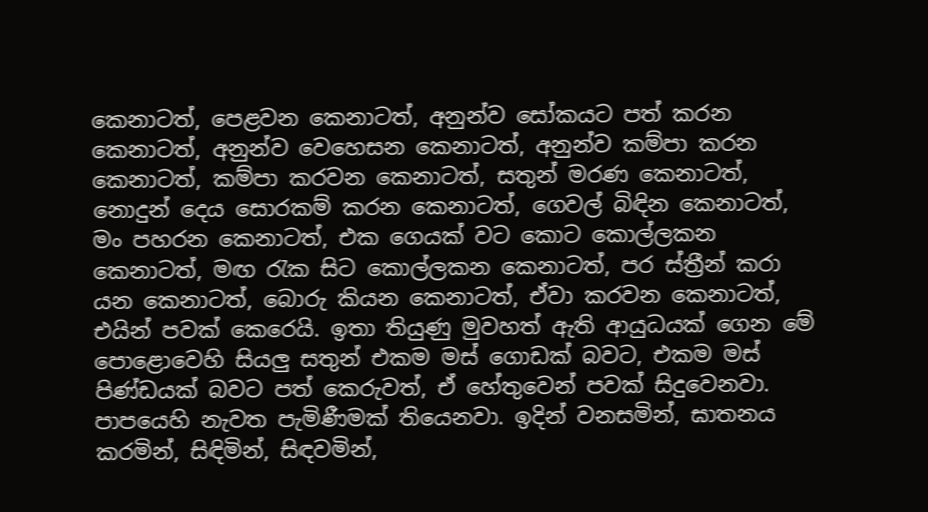කෙනාටත්, පෙළවන කෙනාටත්, අනුන්ව සෝකයට පත් කරන කෙනාටත්, අනුන්ව වෙහෙසන කෙනාටත්, අනුන්ව කම්පා කරන කෙනාටත්, කම්පා කරවන කෙනාටත්, සතුන් මරණ කෙනාටත්, නොදුන් දෙය සොරකම් කරන කෙනාටත්, ගෙවල් බිඳින කෙනාටත්, මං පහරන කෙනාටත්, එක ගෙයක් වට කොට කොල්ලකන කෙනාටත්, මඟ රැක සිට කොල්ලකන කෙනාටත්, පර ස්ත්‍රීන් කරා යන කෙනාටත්, බොරු කියන කෙනාටත්, ඒවා කරවන කෙනාටත්, එයින් පවක් කෙරෙයි. ඉතා තියුණු මුවහත් ඇති ආයුධයක් ගෙන මේ පොළොවෙහි සියලු සතුන් එකම මස් ගොඩක් බවට, එකම මස් පිණ්ඩයක් බවට පත් කෙරුවත්, ඒ හේතුවෙන් පවක් සිදුවෙනවා. පාපයෙහි නැවත පැමිණීමක් තියෙනවා. ඉදින් වනසමින්, ඝාතනය කරමින්, සිඳිමින්, සිඳවමින්,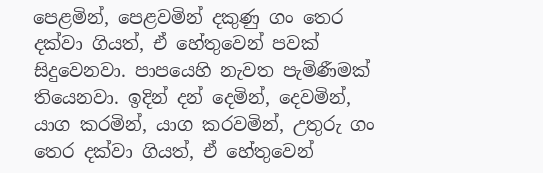පෙළමින්, පෙළවමින් දකුණු ගං තෙර දක්වා ගියත්, ඒ හේතුවෙන් පවක් සිදුවෙනවා. පාපයෙහි නැවත පැමිණීමක් තියෙනවා. ඉදින් දන් දෙමින්, දෙවමින්, යාග කරමින්, යාග කරවමින්, උතුරු ගං තෙර දක්වා ගියත්, ඒ හේතුවෙන්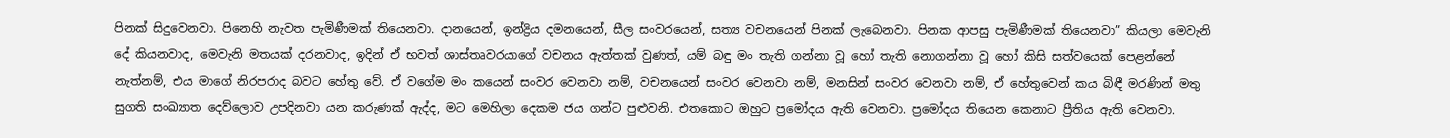පිනක් සිදුවෙනවා. පිනෙහි නැවත පැමිණීමක් තියෙනවා. දානයෙන්, ඉන්ද්‍රිය දමනයෙන්, සීල සංවරයෙන්, සත්‍ය වචනයෙන් පිනක් ලැබෙනවා. පිනක ආපසු පැමිණීමක් තියෙනවා” කියලා මෙවැනි දේ කියනවාද, මෙවැනි මතයක් දරනවාද, ඉදින් ඒ භවත් ශාස්තෘවරයාගේ වචනය ඇත්තක් වුණත්, යම් බඳු මං තැති ගන්නා වූ හෝ තැති නොගන්නා වූ හෝ කිසි සත්වයෙක් පෙළන්නේ නැත්නම්, එය මාගේ නිරපරාද බවට හේතු වේ. ඒ වගේම මං කයෙන් සංවර වෙනවා නම්, වචනයෙන් සංවර වෙනවා නම්, මනසින් සංවර වෙනවා නම්, ඒ හේතුවෙන් කය බිඳී මරණින් මතු සුගති සංඛ්‍යාත දෙව්ලොව උපදිනවා යන කරුණක් ඇද්ද, මට මෙහිලා දෙකම ජය ගන්ට පුළුවනි. එතකොට ඔහුට ප්‍රමෝදය ඇති වෙනවා. ප්‍රමෝදය තියෙන කෙනාට ප්‍රීතිය ඇති වෙනවා.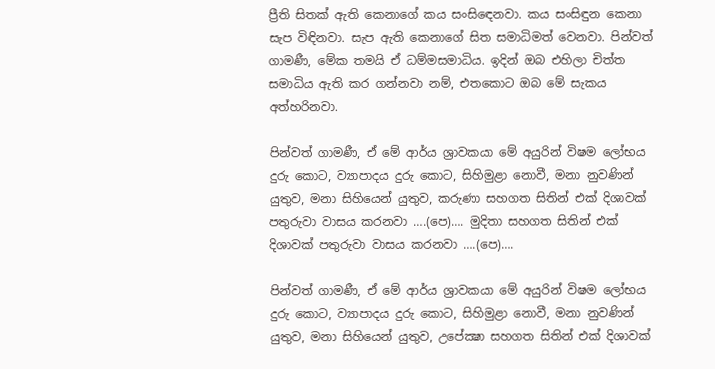ප්‍රීති සිතක් ඇති කෙනාගේ කය සංසිඳෙනවා. කය සංසිඳුන කෙනා සැප විඳිනවා. සැප ඇති කෙනාගේ සිත සමාධිමත් වෙනවා. පින්වත් ගාමණී, මේක තමයි ඒ ධම්මසමාධිය. ඉදින් ඔබ එහිලා චිත්ත සමාධිය ඇති කර ගන්නවා නම්, එතකොට ඔබ මේ සැකය අත්හරිනවා.

පින්වත් ගාමණී, ඒ මේ ආර්ය ශ්‍රාවකයා මේ අයුරින් විෂම ලෝභය දුරු කොට, ව්‍යාපාදය දුරු කොට, සිහිමුළා නොවී, මනා නුවණින් යුතුව, මනා සිහියෙන් යුතුව, කරුණා සහගත සිතින් එක් දිශාවක් පතුරුවා වාසය කරනවා ….(පෙ)…. මුදිතා සහගත සිතින් එක් දිශාවක් පතුරුවා වාසය කරනවා ….(පෙ)….

පින්වත් ගාමණී, ඒ මේ ආර්ය ශ්‍රාවකයා මේ අයුරින් විෂම ලෝභය දුරු කොට, ව්‍යාපාදය දුරු කොට, සිහිමුළා නොවී, මනා නුවණින් යුතුව, මනා සිහියෙන් යුතුව, උපේක්‍ෂා සහගත සිතින් එක් දිශාවක්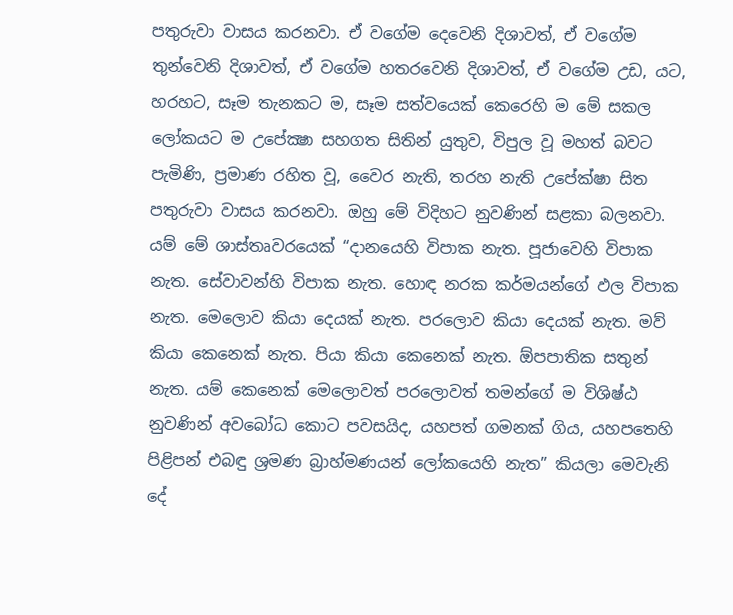පතුරුවා වාසය කරනවා. ඒ වගේම දෙවෙනි දිශාවත්, ඒ වගේම තුන්වෙනි දිශාවත්, ඒ වගේම හතරවෙනි දිශාවත්, ඒ වගේම උඩ, යට, හරහට, සෑම තැනකට ම, සෑම සත්වයෙක් කෙරෙහි ම මේ සකල ලෝකයට ම උපේක්‍ෂා සහගත සිතින් යුතුව, විපුල වූ මහත් බවට පැමිණි, ප්‍රමාණ රහිත වූ, වෛර නැති, තරහ නැති උපේක්ෂා සිත පතුරුවා වාසය කරනවා. ඔහු මේ විදිහට නුවණින් සළකා බලනවා. යම් මේ ශාස්තෘවරයෙක් “දානයෙහි විපාක නැත. පූජාවෙහි විපාක නැත. සේවාවන්හි විපාක නැත. හොඳ නරක කර්මයන්ගේ ඵල විපාක නැත. මෙලොව කියා දෙයක් නැත. පරලොව කියා දෙයක් නැත. මව් කියා කෙනෙක් නැත. පියා කියා කෙනෙක් නැත. ඕපපාතික සතුන් නැත. යම් කෙනෙක් මෙලොවත් පරලොවත් තමන්ගේ ම විශිෂ්ඨ නුවණින් අවබෝධ කොට පවසයිද, යහපත් ගමනක් ගිය, යහපතෙහි පිළිපන් එබඳු ශ්‍රමණ බ්‍රාහ්මණයන් ලෝකයෙහි නැත” කියලා මෙවැනි දේ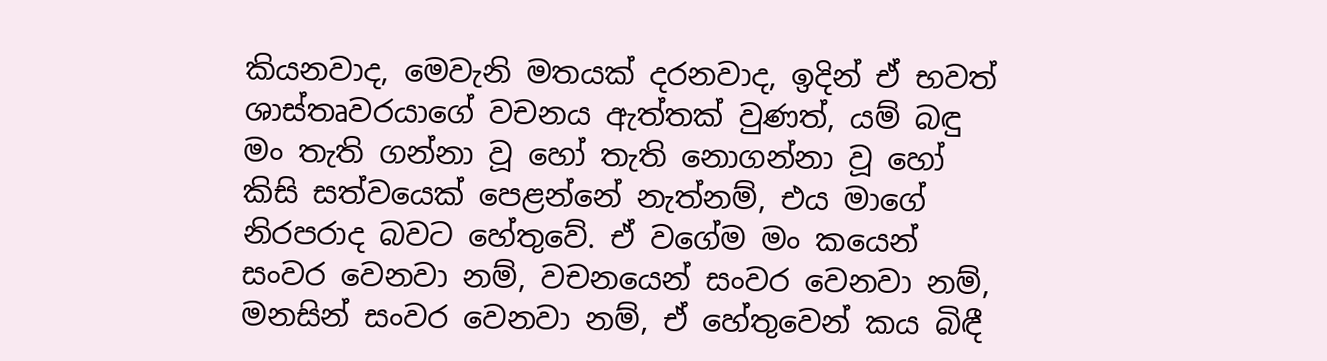කියනවාද, මෙවැනි මතයක් දරනවාද, ඉදින් ඒ භවත් ශාස්තෘවරයාගේ වචනය ඇත්තක් වුණත්, යම් බඳු මං තැති ගන්නා වූ හෝ තැති නොගන්නා වූ හෝ කිසි සත්වයෙක් පෙළන්නේ නැත්නම්, එය මාගේ නිරපරාද බවට හේතුවේ. ඒ වගේම මං කයෙන් සංවර වෙනවා නම්, වචනයෙන් සංවර වෙනවා නම්, මනසින් සංවර වෙනවා නම්, ඒ හේතුවෙන් කය බිඳී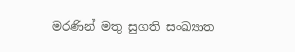මරණින් මතු සුගති සංඛ්‍යාත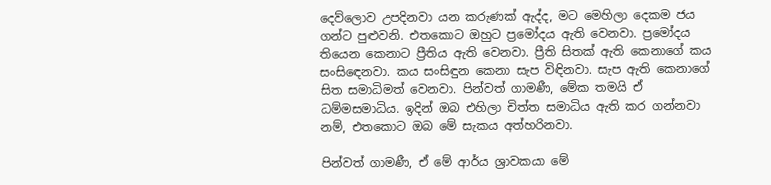දෙව්ලොව උපදිනවා යන කරුණක් ඇද්ද, මට මෙහිලා දෙකම ජය ගන්ට පුළුවනි. එතකොට ඔහුට ප්‍රමෝදය ඇති වෙනවා. ප්‍රමෝදය තියෙන කෙනාට ප්‍රීතිය ඇති වෙනවා. ප්‍රීති සිතක් ඇති කෙනාගේ කය සංසිඳෙනවා. කය සංසිඳුන කෙනා සැප විඳිනවා. සැප ඇති කෙනාගේ සිත සමාධිමත් වෙනවා. පින්වත් ගාමණී, මේක තමයි ඒ ධම්මසමාධිය. ඉදින් ඔබ එහිලා චිත්ත සමාධිය ඇති කර ගන්නවා නම්, එතකොට ඔබ මේ සැකය අත්හරිනවා.

පින්වත් ගාමණී, ඒ මේ ආර්ය ශ්‍රාවකයා මේ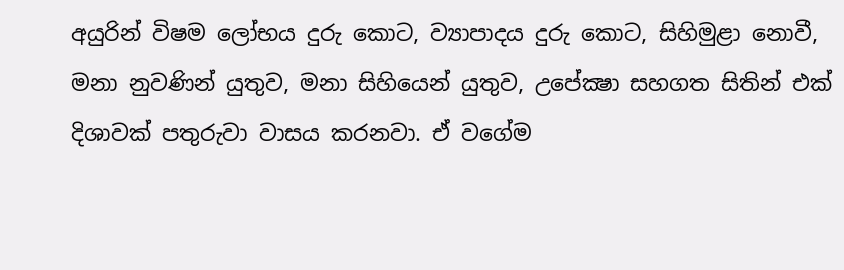අයුරින් විෂම ලෝභය දුරු කොට, ව්‍යාපාදය දුරු කොට, සිහිමුළා නොවී, මනා නුවණින් යුතුව, මනා සිහියෙන් යුතුව, උපේක්‍ෂා සහගත සිතින් එක් දිශාවක් පතුරුවා වාසය කරනවා. ඒ වගේම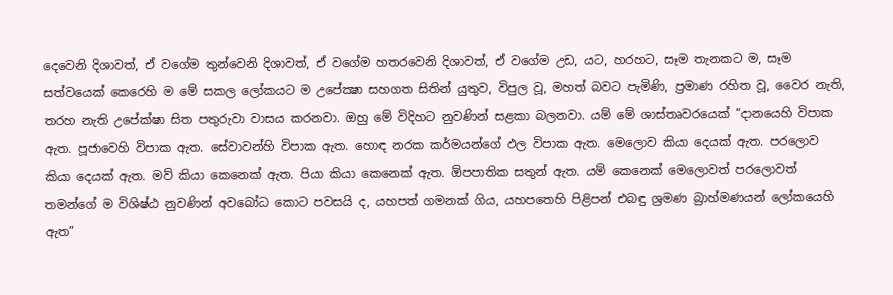දෙවෙනි දිශාවත්, ඒ වගේම තුන්වෙනි දිශාවත්, ඒ වගේම හතරවෙනි දිශාවත්, ඒ වගේම උඩ, යට, හරහට, සෑම තැනකට ම, සෑම සත්වයෙක් කෙරෙහි ම මේ සකල ලෝකයට ම උපේක්‍ෂා සහගත සිතින් යුතුව, විපුල වූ, මහත් බවට පැමිණි, ප්‍රමාණ රහිත වූ, වෛර නැති, තරහ නැති උපේක්ෂා සිත පතුරුවා වාසය කරනවා. ඔහු මේ විදිහට නුවණින් සළකා බලනවා. යම් මේ ශාස්තෘවරයෙක් “දානයෙහි විපාක ඇත. පූජාවෙහි විපාක ඇත. සේවාවන්හි විපාක ඇත. හොඳ නරක කර්මයන්ගේ ඵල විපාක ඇත. මෙලොව කියා දෙයක් ඇත. පරලොව කියා දෙයක් ඇත. මව් කියා කෙනෙක් ඇත. පියා කියා කෙනෙක් ඇත. ඕපපාතික සතුන් ඇත. යම් කෙනෙක් මෙලොවත් පරලොවත් තමන්ගේ ම විශිෂ්ඨ නුවණින් අවබෝධ කොට පවසයි ද, යහපත් ගමනක් ගිය, යහපතෙහි පිළිපන් එබඳු ශ්‍රමණ බ්‍රාහ්මණයන් ලෝකයෙහි ඇත”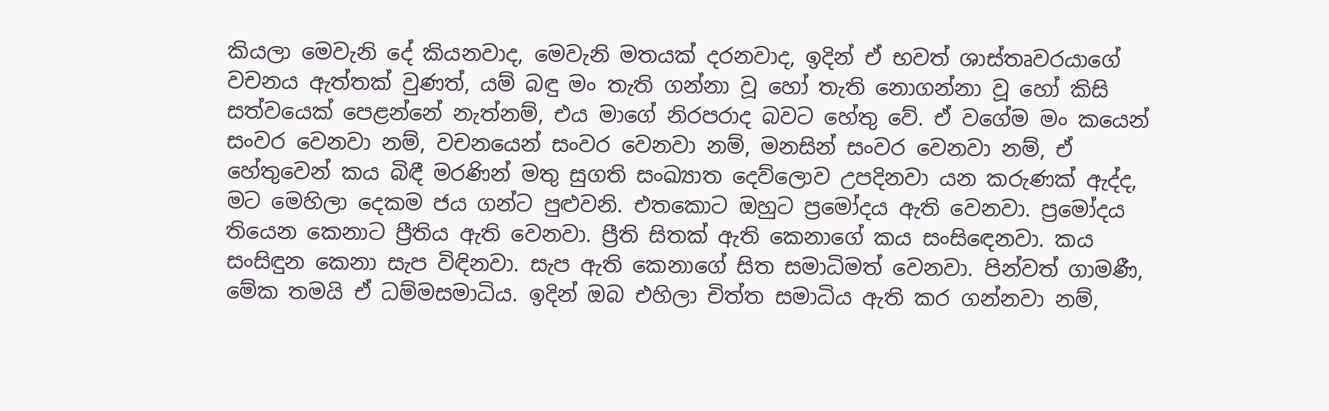කියලා මෙවැනි දේ කියනවාද, මෙවැනි මතයක් දරනවාද, ඉදින් ඒ භවත් ශාස්තෘවරයාගේ වචනය ඇත්තක් වුණත්, යම් බඳු මං තැති ගන්නා වූ හෝ තැති නොගන්නා වූ හෝ කිසි සත්වයෙක් පෙළන්නේ නැත්නම්, එය මාගේ නිරපරාද බවට හේතු වේ. ඒ වගේම මං කයෙන් සංවර වෙනවා නම්, වචනයෙන් සංවර වෙනවා නම්, මනසින් සංවර වෙනවා නම්, ඒ හේතුවෙන් කය බිඳී මරණින් මතු සුගති සංඛ්‍යාත දෙව්ලොව උපදිනවා යන කරුණක් ඇද්ද, මට මෙහිලා දෙකම ජය ගන්ට පුළුවනි. එතකොට ඔහුට ප්‍රමෝදය ඇති වෙනවා. ප්‍රමෝදය තියෙන කෙනාට ප්‍රීතිය ඇති වෙනවා. ප්‍රීති සිතක් ඇති කෙනාගේ කය සංසිඳෙනවා. කය සංසිඳුන කෙනා සැප විඳිනවා. සැප ඇති කෙනාගේ සිත සමාධිමත් වෙනවා. පින්වත් ගාමණී, මේක තමයි ඒ ධම්මසමාධිය. ඉදින් ඔබ එහිලා චිත්ත සමාධිය ඇති කර ගන්නවා නම්,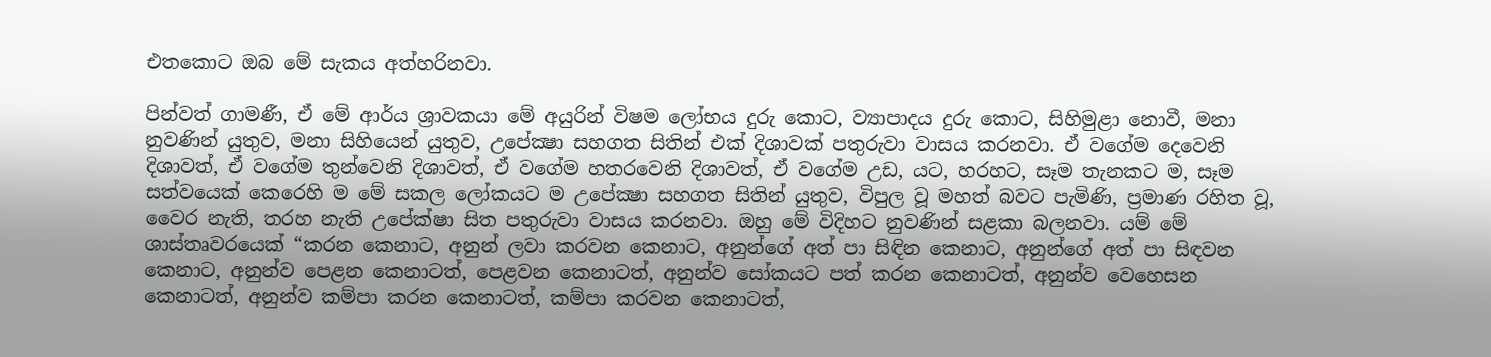එතකොට ඔබ මේ සැකය අත්හරිනවා.

පින්වත් ගාමණී, ඒ මේ ආර්ය ශ්‍රාවකයා මේ අයුරින් විෂම ලෝභය දුරු කොට, ව්‍යාපාදය දුරු කොට, සිහිමුළා නොවී, මනා නුවණින් යුතුව, මනා සිහියෙන් යුතුව, උපේක්‍ෂා සහගත සිතින් එක් දිශාවක් පතුරුවා වාසය කරනවා. ඒ වගේම දෙවෙනි දිශාවත්, ඒ වගේම තුන්වෙනි දිශාවත්, ඒ වගේම හතරවෙනි දිශාවත්, ඒ වගේම උඩ, යට, හරහට, සෑම තැනකට ම, සෑම සත්වයෙක් කෙරෙහි ම මේ සකල ලෝකයට ම උපේක්‍ෂා සහගත සිතින් යුතුව, විපුල වූ මහත් බවට පැමිණි, ප්‍රමාණ රහිත වූ, වෛර නැති, තරහ නැති උපේක්ෂා සිත පතුරුවා වාසය කරනවා. ඔහු මේ විදිහට නුවණින් සළකා බලනවා. යම් මේ ශාස්තෘවරයෙක් “කරන කෙනාට, අනුන් ලවා කරවන කෙනාට, අනුන්ගේ අත් පා සිඳින කෙනාට, අනුන්ගේ අත් පා සිඳවන කෙනාට, අනුන්ව පෙළන කෙනාටත්, පෙළවන කෙනාටත්, අනුන්ව සෝකයට පත් කරන කෙනාටත්, අනුන්ව වෙහෙසන කෙනාටත්, අනුන්ව කම්පා කරන කෙනාටත්, කම්පා කරවන කෙනාටත්,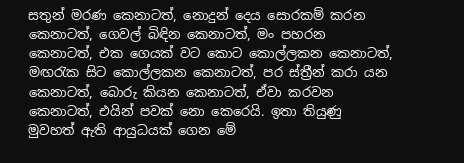සතුන් මරණ කෙනාටත්, නොදුන් දෙය සොරකම් කරන කෙනාටත්, ගෙවල් බිඳින කෙනාටත්, මං පහරන කෙනාටත්, එක ගෙයක් වට කොට කොල්ලකන කෙනාටත්, මඟරැක සිට කොල්ලකන කෙනාටත්, පර ස්ත්‍රීන් කරා යන කෙනාටත්, බොරු කියන කෙනාටත්, ඒවා කරවන කෙනාටත්, එයින් පවක් නො කෙරෙයි. ඉතා තියුණු මුවහත් ඇති ආයුධයක් ගෙන මේ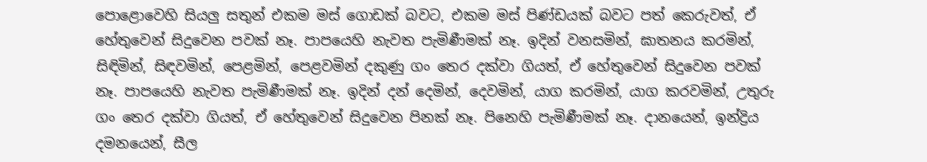පොළොවෙහි සියලු සතුන් එකම මස් ගොඩක් බවට, එකම මස් පිණ්ඩයක් බවට පත් කෙරුවත්, ඒ හේතුවෙන් සිදුවෙන පවක් නෑ. පාපයෙහි නැවත පැමිණීමක් නෑ. ඉදින් වනසමින්, ඝාතනය කරමින්, සිඳිමින්, සිඳවමින්, පෙළමින්, පෙළවමින් දකුණු ගං තෙර දක්වා ගියත්, ඒ හේතුවෙන් සිදුවෙන පවක් නෑ. පාපයෙහි නැවත පැමිණීමක් නෑ. ඉදින් දන් දෙමින්, දෙවමින්, යාග කරමින්, යාග කරවමින්, උතුරු ගං තෙර දක්වා ගියත්, ඒ හේතුවෙන් සිදුවෙන පිනක් නෑ. පිනෙහි පැමිණීමක් නෑ. දානයෙන්, ඉන්ද්‍රිය දමනයෙන්, සීල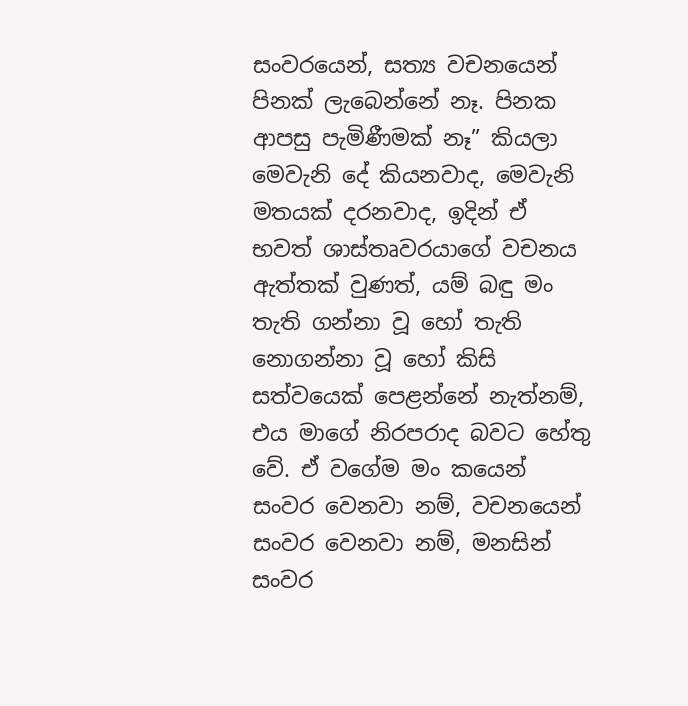සංවරයෙන්, සත්‍ය වචනයෙන් පිනක් ලැබෙන්නේ නෑ. පිනක ආපසු පැමිණීමක් නෑ” කියලා මෙවැනි දේ කියනවාද, මෙවැනි මතයක් දරනවාද, ඉදින් ඒ භවත් ශාස්තෘවරයාගේ වචනය ඇත්තක් වුණත්, යම් බඳු මං තැති ගන්නා වූ හෝ තැති නොගන්නා වූ හෝ කිසි සත්වයෙක් පෙළන්නේ නැත්නම්, එය මාගේ නිරපරාද බවට හේතු වේ. ඒ වගේම මං කයෙන් සංවර වෙනවා නම්, වචනයෙන් සංවර වෙනවා නම්, මනසින් සංවර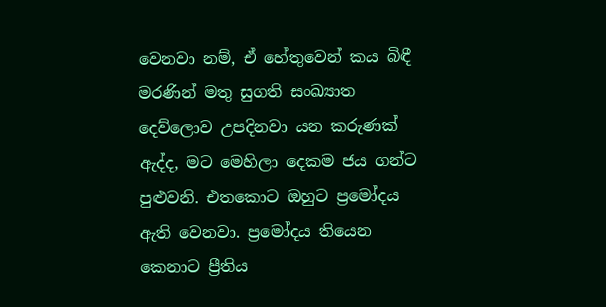වෙනවා නම්, ඒ හේතුවෙන් කය බිඳී මරණින් මතු සුගති සංඛ්‍යාත දෙව්ලොව උපදිනවා යන කරුණක් ඇද්ද, මට මෙහිලා දෙකම ජය ගන්ට පුළුවනි. එතකොට ඔහුට ප්‍රමෝදය ඇති වෙනවා. ප්‍රමෝදය තියෙන කෙනාට ප්‍රීතිය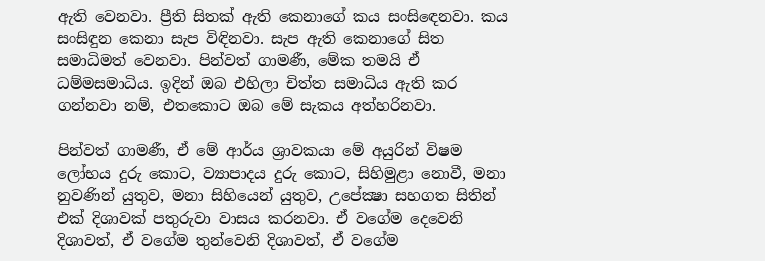ඇති වෙනවා. ප්‍රීති සිතක් ඇති කෙනාගේ කය සංසිඳෙනවා. කය සංසිඳුන කෙනා සැප විඳිනවා. සැප ඇති කෙනාගේ සිත සමාධිමත් වෙනවා. පින්වත් ගාමණී, මේක තමයි ඒ ධම්මසමාධිය. ඉදින් ඔබ එහිලා චිත්ත සමාධිය ඇති කර ගන්නවා නම්, එතකොට ඔබ මේ සැකය අත්හරිනවා.

පින්වත් ගාමණී, ඒ මේ ආර්ය ශ්‍රාවකයා මේ අයුරින් විෂම ලෝභය දුරු කොට, ව්‍යාපාදය දුරු කොට, සිහිමුළා නොවී, මනා නුවණින් යුතුව, මනා සිහියෙන් යුතුව, උපේක්‍ෂා සහගත සිතින් එක් දිශාවක් පතුරුවා වාසය කරනවා. ඒ වගේම දෙවෙනි දිශාවත්, ඒ වගේම තුන්වෙනි දිශාවත්, ඒ වගේම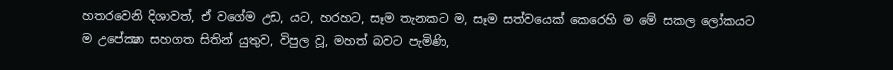හතරවෙනි දිශාවත්, ඒ වගේම උඩ, යට, හරහට, සෑම තැනකට ම, සෑම සත්වයෙක් කෙරෙහි ම මේ සකල ලෝකයට ම උපේක්‍ෂා සහගත සිතින් යුතුව, විපුල වූ, මහත් බවට පැමිණි,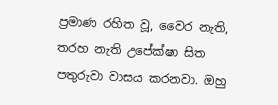ප්‍රමාණ රහිත වූ, වෛර නැති, තරහ නැති උපේක්ෂා සිත පතුරුවා වාසය කරනවා. ඔහු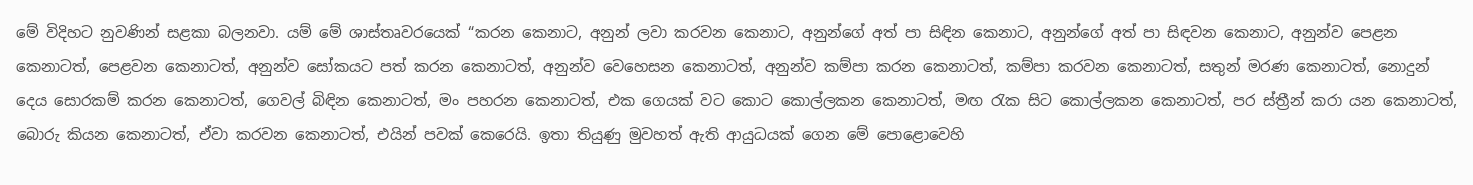මේ විදිහට නුවණින් සළකා බලනවා. යම් මේ ශාස්තෘවරයෙක් “කරන කෙනාට, අනුන් ලවා කරවන කෙනාට, අනුන්ගේ අත් පා සිඳින කෙනාට, අනුන්ගේ අත් පා සිඳවන කෙනාට, අනුන්ව පෙළන කෙනාටත්, පෙළවන කෙනාටත්, අනුන්ව සෝකයට පත් කරන කෙනාටත්, අනුන්ව වෙහෙසන කෙනාටත්, අනුන්ව කම්පා කරන කෙනාටත්, කම්පා කරවන කෙනාටත්, සතුන් මරණ කෙනාටත්, නොදුන් දෙය සොරකම් කරන කෙනාටත්, ගෙවල් බිඳින කෙනාටත්, මං පහරන කෙනාටත්, එක ගෙයක් වට කොට කොල්ලකන කෙනාටත්, මඟ රැක සිට කොල්ලකන කෙනාටත්, පර ස්ත්‍රීන් කරා යන කෙනාටත්, බොරු කියන කෙනාටත්, ඒවා කරවන කෙනාටත්, එයින් පවක් කෙරෙයි. ඉතා තියුණු මුවහත් ඇති ආයුධයක් ගෙන මේ පොළොවෙහි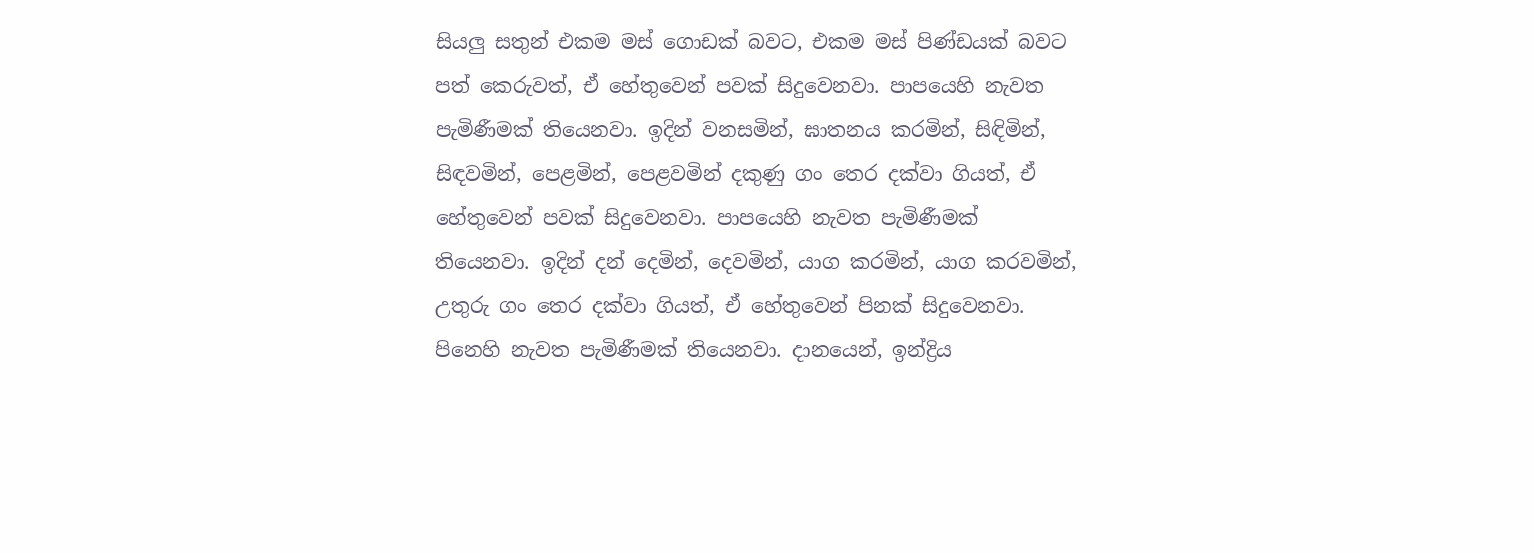සියලු සතුන් එකම මස් ගොඩක් බවට, එකම මස් පිණ්ඩයක් බවට පත් කෙරුවත්, ඒ හේතුවෙන් පවක් සිදුවෙනවා. පාපයෙහි නැවත පැමිණීමක් තියෙනවා. ඉදින් වනසමින්, ඝාතනය කරමින්, සිඳිමින්, සිඳවමින්, පෙළමින්, පෙළවමින් දකුණු ගං තෙර දක්වා ගියත්, ඒ හේතුවෙන් පවක් සිදුවෙනවා. පාපයෙහි නැවත පැමිණීමක් තියෙනවා. ඉදින් දන් දෙමින්, දෙවමින්, යාග කරමින්, යාග කරවමින්, උතුරු ගං තෙර දක්වා ගියත්, ඒ හේතුවෙන් පිනක් සිදුවෙනවා. පිනෙහි නැවත පැමිණීමක් තියෙනවා. දානයෙන්, ඉන්ද්‍රිය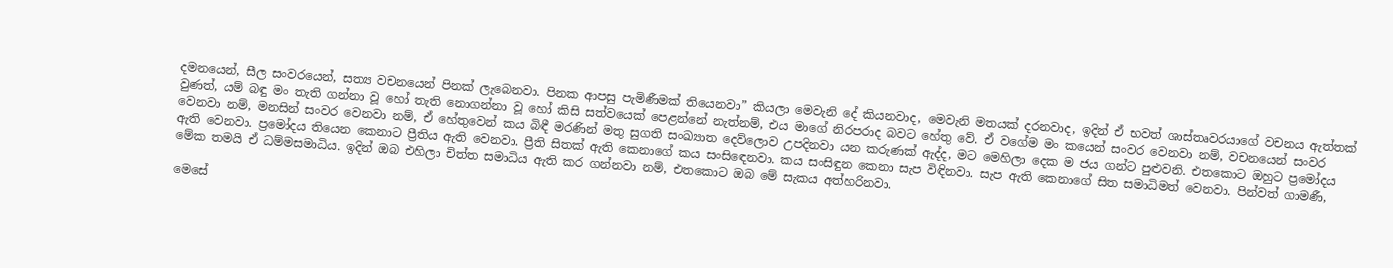දමනයෙන්, සීල සංවරයෙන්, සත්‍ය වචනයෙන් පිනක් ලැබෙනවා. පිනක ආපසු පැමිණීමක් තියෙනවා” කියලා මෙවැනි දේ කියනවාද, මෙවැනි මතයක් දරනවාද, ඉදින් ඒ භවත් ශාස්තෘවරයාගේ වචනය ඇත්තක් වුණත්, යම් බඳු මං තැති ගන්නා වූ හෝ තැති නොගන්නා වූ හෝ කිසි සත්වයෙක් පෙළන්නේ නැත්නම්, එය මාගේ නිරපරාද බවට හේතු වේ. ඒ වගේම මං කයෙන් සංවර වෙනවා නම්, වචනයෙන් සංවර වෙනවා නම්, මනසින් සංවර වෙනවා නම්, ඒ හේතුවෙන් කය බිඳී මරණින් මතු සුගති සංඛ්‍යාත දෙව්ලොව උපදිනවා යන කරුණක් ඇද්ද, මට මෙහිලා දෙක ම ජය ගන්ට පුළුවනි. එතකොට ඔහුට ප්‍රමෝදය ඇති වෙනවා. ප්‍රමෝදය තියෙන කෙනාට ප්‍රීතිය ඇති වෙනවා. ප්‍රීති සිතක් ඇති කෙනාගේ කය සංසිඳෙනවා. කය සංසිඳුන කෙනා සැප විඳිනවා. සැප ඇති කෙනාගේ සිත සමාධිමත් වෙනවා. පින්වත් ගාමණී, මේක තමයි ඒ ධම්මසමාධිය. ඉදින් ඔබ එහිලා චිත්ත සමාධිය ඇති කර ගන්නවා නම්, එතකොට ඔබ මේ සැකය අත්හරිනවා.

මෙසේ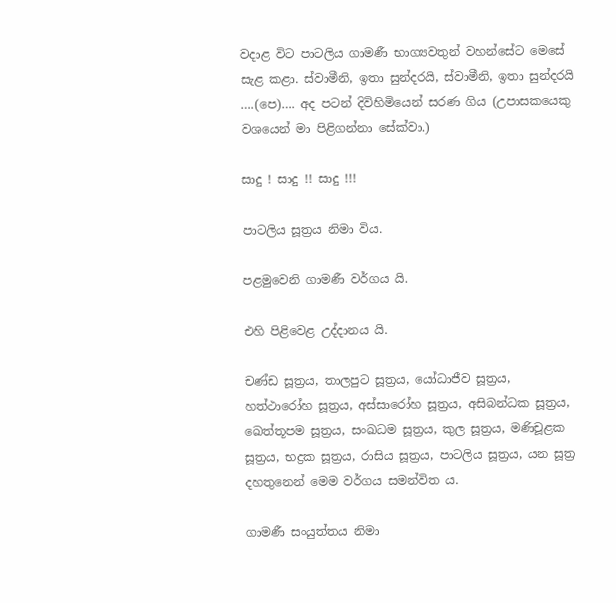වදාළ විට පාටලිය ගාමණී භාග්‍යවතුන් වහන්සේට මෙසේ සැළ කළා. ස්වාමීනි, ඉතා සුන්දරයි, ස්වාමීනි, ඉතා සුන්දරයි ….(පෙ)…. අද පටන් දිවිහිමියෙන් සරණ ගිය (උපාසකයෙකු වශයෙන් මා පිළිගන්නා සේක්වා.)

සාදු ! සාදු !! සාදු !!!

පාටලිය සූත්‍රය නිමා විය.

පළමුවෙනි ගාමණී වර්ගය යි.

එහි පිළිවෙළ උද්දානය යි.

චණ්ඩ සූත්‍රය, තාලපුට සූත්‍රය, යෝධාජීව සූත්‍රය, හත්ථාරෝහ සූත්‍රය, අස්සාරෝහ සූත්‍රය, අසිබන්ධක සූත්‍රය, ඛෙත්තූපම සූත්‍රය, සංඛධම සූත්‍රය, කුල සූත්‍රය, මණිචූළක සූත්‍රය, භද්‍රක සූත්‍රය, රාසිය සූත්‍රය, පාටලිය සූත්‍රය, යන සූත්‍ර දහතුනෙන් මෙම වර්ගය සමන්විත ය.

ගාමණී සංයුත්තය නිමා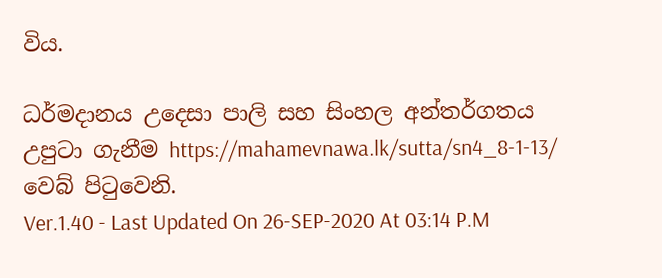විය.

ධර්මදානය උදෙසා පාලි සහ සිංහල අන්තර්ගතය උපුටා ගැනීම https://mahamevnawa.lk/sutta/sn4_8-1-13/ වෙබ් පිටුවෙනි.
Ver.1.40 - Last Updated On 26-SEP-2020 At 03:14 P.M